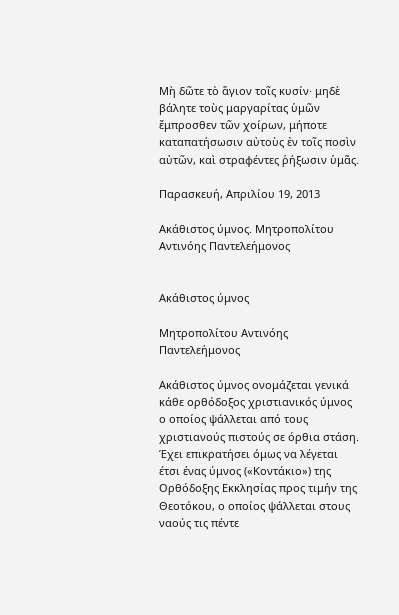Μὴ δῶτε τὸ ἅγιον τοῖς κυσίν· μηδὲ βάλητε τοὺς μαργαρίτας ὑμῶν ἔμπροσθεν τῶν χοίρων, μήποτε καταπατήσωσιν αὐτοὺς ἐν τοῖς ποσὶν αὐτῶν, καὶ στραφέντες ῥήξωσιν ὑμᾶς.

Παρασκευή, Απριλίου 19, 2013

Ακάθιστος ύμνος. Μητροπολίτου Αντινόης Παντελεήμονος


Ακάθιστος ύμνος

Μητροπολίτου Αντινόης Παντελεήμονος

Ακάθιστος ύμνος ονομάζεται γενικά κάθε ορθόδοξος χριστιανικός ύμνος ο οποίος ψάλλεται από τους χριστιανούς πιστούς σε όρθια στάση. Έχει επικρατήσει όμως να λέγεται έτσι ένας ύμνος («Κοντάκιο») της Ορθόδοξης Εκκλησίας προς τιμήν της Θεοτόκου, ο οποίος ψάλλεται στους ναούς τις πέντε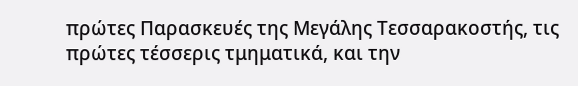πρώτες Παρασκευές της Μεγάλης Τεσσαρακοστής, τις πρώτες τέσσερις τμηματικά, και την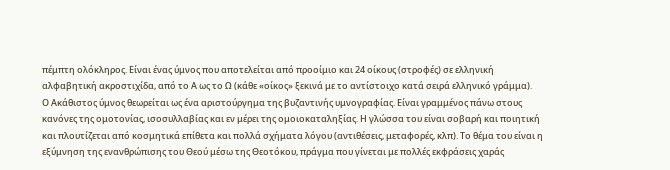πέμπτη ολόκληρος. Είναι ένας ύμνος που αποτελείται από προοίμιο και 24 οίκους (στροφές) σε ελληνική αλφαβητική ακροστιχίδα, από το Α ως το Ω (κάθε «οίκος» ξεκινά με το αντίστοιχο κατά σειρά ελληνικό γράμμα).
Ο Ακάθιστος ύμνος θεωρείται ως ένα αριστούργημα της βυζαντινής υμνογραφίας. Είναι γραμμένος πάνω στους κανόνες της ομοτονίας, ισοσυλλαβίας και εν μέρει της ομοιοκαταληξίας. Η γλώσσα του είναι σοβαρή και ποιητική και πλουτίζεται από κοσμητικά επίθετα και πολλά σχήματα λόγου (αντιθέσεις, μεταφορές, κλπ). Το θέμα του είναι η εξύμνηση της ενανθρώπισης του Θεού μέσω της Θεοτόκου, πράγμα που γίνεται με πολλές εκφράσεις χαράς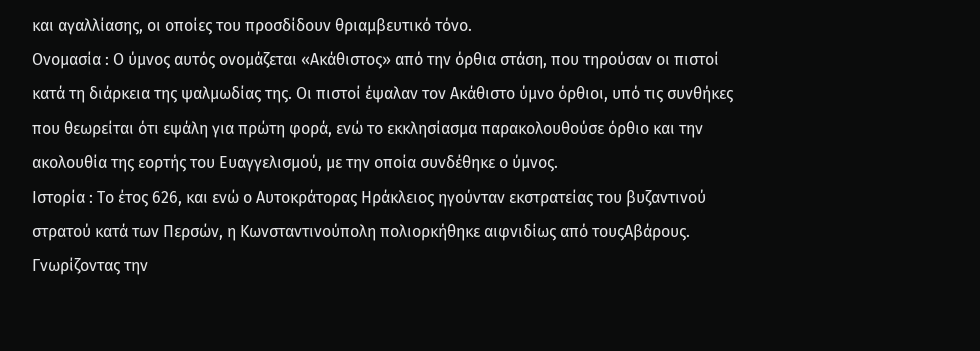και αγαλλίασης, οι οποίες του προσδίδουν θριαμβευτικό τόνο.
Ονομασία : Ο ύμνος αυτός ονομάζεται «Ακάθιστος» από την όρθια στάση, που τηρούσαν οι πιστοί κατά τη διάρκεια της ψαλμωδίας της. Οι πιστοί έψαλαν τον Ακάθιστο ύμνο όρθιοι, υπό τις συνθήκες που θεωρείται ότι εψάλη για πρώτη φορά, ενώ το εκκλησίασμα παρακολουθούσε όρθιο και την ακολουθία της εορτής του Ευαγγελισμού, με την οποία συνδέθηκε ο ύμνος.
Ιστορία : Το έτος 626, και ενώ ο Αυτοκράτορας Ηράκλειος ηγούνταν εκστρατείας του βυζαντινού στρατού κατά των Περσών, η Κωνσταντινούπολη πολιορκήθηκε αιφνιδίως από τουςΑβάρους. Γνωρίζοντας την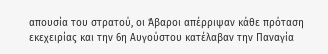απουσία του στρατού, οι Άβαροι απέρριψαν κάθε πρόταση εκεχειρίας και την 6η Αυγούστου κατέλαβαν την Παναγία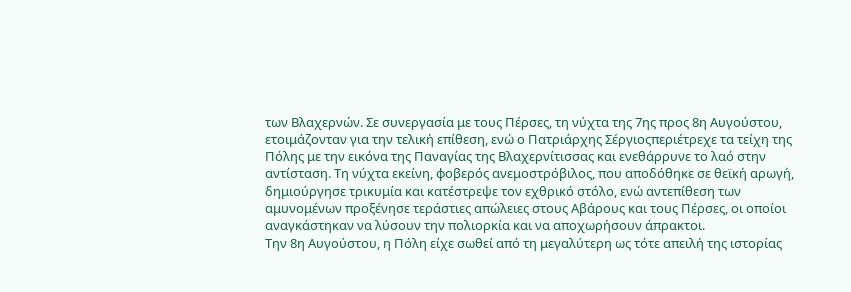των Βλαχερνών. Σε συνεργασία με τους Πέρσες, τη νύχτα της 7ης προς 8η Αυγούστου, ετοιμάζονταν για την τελική επίθεση, ενώ ο Πατριάρχης Σέργιοςπεριέτρεχε τα τείχη της Πόλης με την εικόνα της Παναγίας της Βλαχερνίτισσας και ενεθάρρυνε το λαό στην αντίσταση. Τη νύχτα εκείνη, φοβερός ανεμοστρόβιλος, που αποδόθηκε σε θεϊκή αρωγή, δημιούργησε τρικυμία και κατέστρεψε τον εχθρικό στόλο, ενώ αντεπίθεση των αμυνομένων προξένησε τεράστιες απώλειες στους Αβάρους και τους Πέρσες, οι οποίοι αναγκάστηκαν να λύσουν την πολιορκία και να αποχωρήσουν άπρακτοι.
Την 8η Αυγούστου, η Πόλη είχε σωθεί από τη μεγαλύτερη ως τότε απειλή της ιστορίας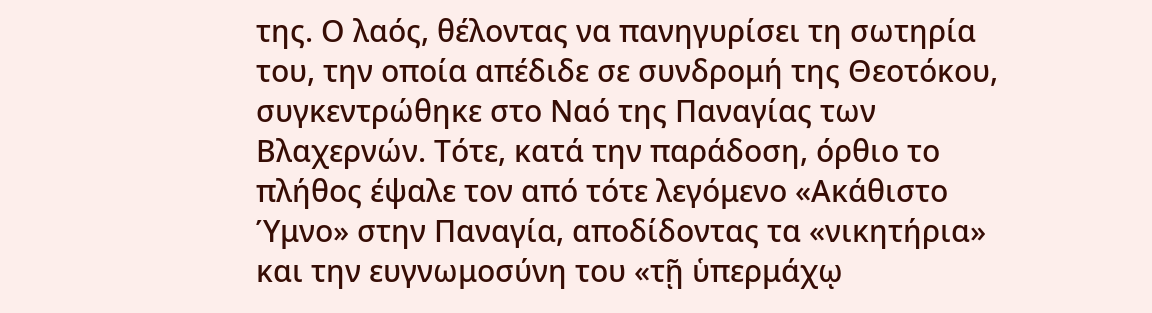της. Ο λαός, θέλοντας να πανηγυρίσει τη σωτηρία του, την οποία απέδιδε σε συνδρομή της Θεοτόκου, συγκεντρώθηκε στο Ναό της Παναγίας των Βλαχερνών. Τότε, κατά την παράδοση, όρθιο το πλήθος έψαλε τον από τότε λεγόμενο «Ακάθιστο Ύμνο» στην Παναγία, αποδίδοντας τα «νικητήρια» και την ευγνωμοσύνη του «τῇ ὑπερμάχῳ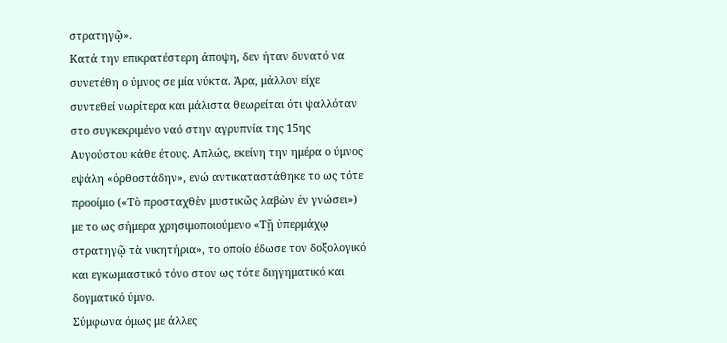στρατηγῷ».
Κατά την επικρατέστερη άποψη, δεν ήταν δυνατό να συνετέθη ο ύμνος σε μία νύκτα. Άρα, μάλλον είχε συντεθεί νωρίτερα και μάλιστα θεωρείται ότι ψαλλόταν στο συγκεκριμένο ναό στην αγρυπνία της 15ης Αυγούστου κάθε έτους. Απλώς, εκείνη την ημέρα ο ύμνος εψάλη «ὀρθοστάδην», ενώ αντικαταστάθηκε το ως τότε προοίμιο («Τὸ προσταχθὲν μυστικῶς λαβὼν ἐν γνώσει») με το ως σήμερα χρησιμοποιούμενο «Τῇ ὑπερμάχῳ στρατηγῷ τὰ νικητήρια», το οποίο έδωσε τον δοξολογικό και εγκωμιαστικό τόνο στον ως τότε διηγηματικό και δογματικό ύμνο.
Σύμφωνα όμως με άλλες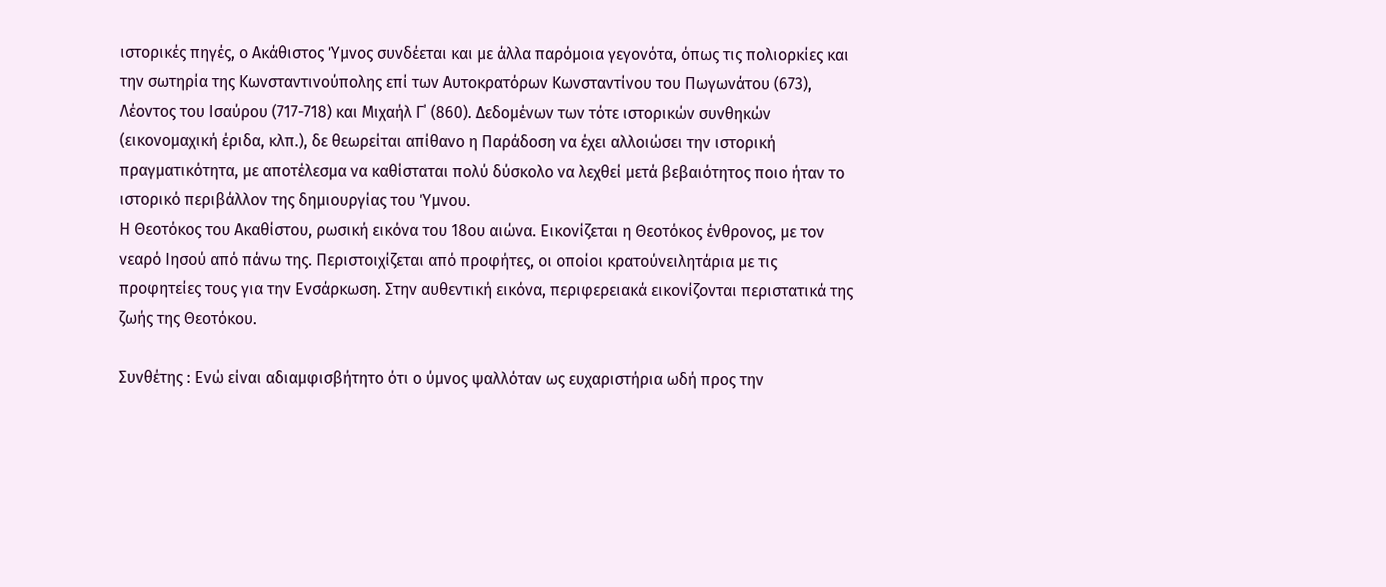ιστορικές πηγές, ο Ακάθιστος Ύμνος συνδέεται και με άλλα παρόμοια γεγονότα, όπως τις πολιορκίες και την σωτηρία της Κωνσταντινούπολης επί των Αυτοκρατόρων Κωνσταντίνου του Πωγωνάτου (673), Λέοντος του Ισαύρου (717-718) και Μιχαήλ Γ΄ (860). Δεδομένων των τότε ιστορικών συνθηκών (εικονομαχική έριδα, κλπ.), δε θεωρείται απίθανο η Παράδοση να έχει αλλοιώσει την ιστορική πραγματικότητα, με αποτέλεσμα να καθίσταται πολύ δύσκολο να λεχθεί μετά βεβαιότητος ποιο ήταν το ιστορικό περιβάλλον της δημιουργίας του Ύμνου.
Η Θεοτόκος του Ακαθίστου, ρωσική εικόνα του 18ου αιώνα. Εικονίζεται η Θεοτόκος ένθρονος, με τον νεαρό Ιησού από πάνω της. Περιστοιχίζεται από προφήτες, οι οποίοι κρατούνειλητάρια με τις προφητείες τους για την Ενσάρκωση. Στην αυθεντική εικόνα, περιφερειακά εικονίζονται περιστατικά της ζωής της Θεοτόκου.

Συνθέτης : Ενώ είναι αδιαμφισβήτητο ότι ο ύμνος ψαλλόταν ως ευχαριστήρια ωδή προς την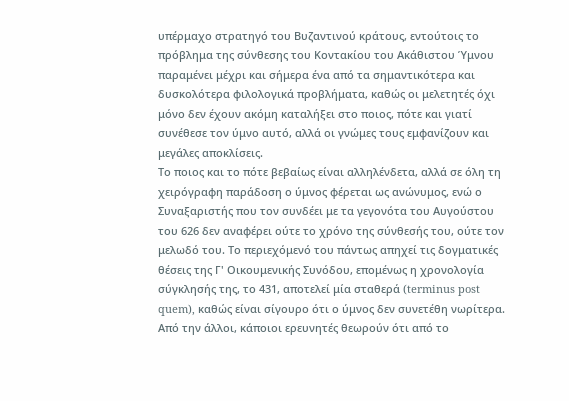υπέρμαχο στρατηγό του Βυζαντινού κράτους, εντούτοις το πρόβλημα της σύνθεσης του Κοντακίου του Ακάθιστου Ύμνου παραμένει μέχρι και σήμερα ένα από τα σημαντικότερα και δυσκολότερα φιλολογικά προβλήματα, καθώς οι μελετητές όχι μόνο δεν έχουν ακόμη καταλήξει στο ποιος, πότε και γιατί συνέθεσε τον ύμνο αυτό, αλλά οι γνώμες τους εμφανίζουν και μεγάλες αποκλίσεις.
Το ποιος και το πότε βεβαίως είναι αλληλένδετα, αλλά σε όλη τη χειρόγραφη παράδοση ο ύμνος φέρεται ως ανώνυμος, ενώ ο Συναξαριστής που τον συνδέει με τα γεγονότα του Αυγούστου του 626 δεν αναφέρει ούτε το χρόνο της σύνθεσής του, ούτε τον μελωδό του. Το περιεχόμενό του πάντως απηχεί τις δογματικές θέσεις της Γ' Οικουμενικής Συνόδου, επομένως η χρονολογία σύγκλησής της, το 431, αποτελεί μία σταθερά (terminus post quem), καθώς είναι σίγουρο ότι ο ύμνος δεν συνετέθη νωρίτερα. Από την άλλοι, κάποιοι ερευνητές θεωρούν ότι από το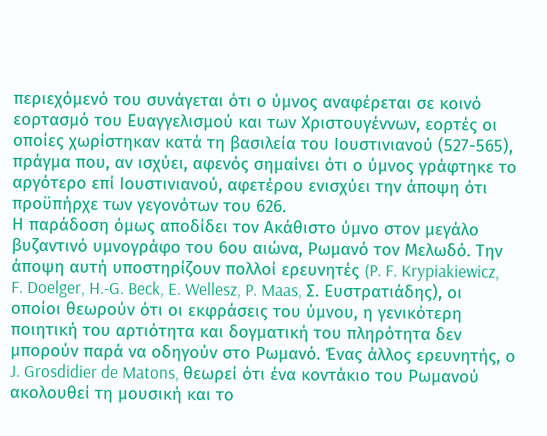περιεχόμενό του συνάγεται ότι ο ύμνος αναφέρεται σε κοινό εορτασμό του Ευαγγελισμού και των Χριστουγέννων, εορτές οι οποίες χωρίστηκαν κατά τη βασιλεία του Ιουστινιανού (527-565), πράγμα που, αν ισχύει, αφενός σημαίνει ότι ο ύμνος γράφτηκε το αργότερο επί Ιουστινιανού, αφετέρου ενισχύει την άποψη ότι προϋπήρχε των γεγονότων του 626.
Η παράδοση όμως αποδίδει τον Ακάθιστο ύμνο στον μεγάλο βυζαντινό υμνογράφο του 6ου αιώνα, Ρωμανό τον Μελωδό. Την άποψη αυτή υποστηρίζουν πολλοί ερευνητές (P. F. Krypiakiewicz, F. Doelger, H.-G. Beck, E. Wellesz, P. Maas, Σ. Ευστρατιάδης), οι οποίοι θεωρούν ότι οι εκφράσεις του ύμνου, η γενικότερη ποιητική του αρτιότητα και δογματική του πληρότητα δεν μπορούν παρά να οδηγούν στο Ρωμανό. Ένας άλλος ερευνητής, ο J. Grosdidier de Matons, θεωρεί ότι ένα κοντάκιο του Ρωμανού ακολουθεί τη μουσική και το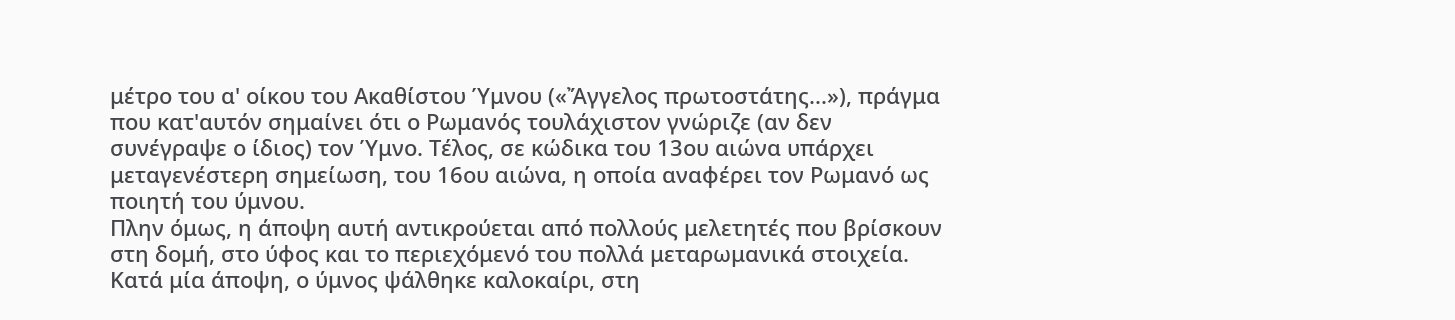μέτρο του α' οίκου του Ακαθίστου Ύμνου («Ἄγγελος πρωτοστάτης...»), πράγμα που κατ'αυτόν σημαίνει ότι ο Ρωμανός τουλάχιστον γνώριζε (αν δεν συνέγραψε ο ίδιος) τον Ύμνο. Τέλος, σε κώδικα του 13ου αιώνα υπάρχει μεταγενέστερη σημείωση, του 16ου αιώνα, η οποία αναφέρει τον Ρωμανό ως ποιητή του ύμνου.
Πλην όμως, η άποψη αυτή αντικρούεται από πολλούς μελετητές που βρίσκουν στη δομή, στο ύφος και το περιεχόμενό του πολλά μεταρωμανικά στοιχεία. Κατά μία άποψη, ο ύμνος ψάλθηκε καλοκαίρι, στη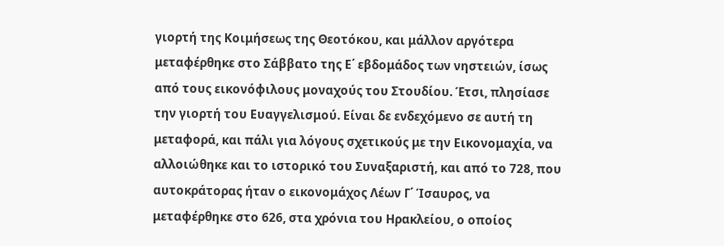γιορτή της Κοιμήσεως της Θεοτόκου, και μάλλον αργότερα μεταφέρθηκε στο Σάββατο της Ε΄ εβδομάδος των νηστειών, ίσως από τους εικονόφιλους μοναχούς του Στουδίου. Έτσι, πλησίασε την γιορτή του Ευαγγελισμού. Είναι δε ενδεχόμενο σε αυτή τη μεταφορά, και πάλι για λόγους σχετικούς με την Εικονομαχία, να αλλοιώθηκε και το ιστορικό του Συναξαριστή, και από το 728, που αυτοκράτορας ήταν ο εικονομάχος Λέων Γ΄ Ίσαυρος, να μεταφέρθηκε στο 626, στα χρόνια του Ηρακλείου, ο οποίος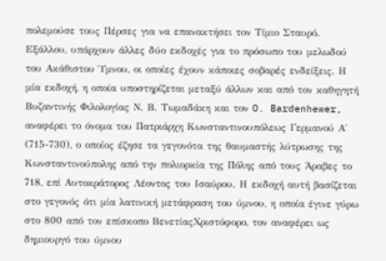πολεμούσε τους Πέρσες για να επανακτήσει τον Τίμιο Σταυρό.
Εξάλλου, υπάρχουν άλλες δύο εκδοχές για το πρόσωπο του μελωδού του Ακάθιστου Ύμνου, οι οποίες έχουν κάποιες σοβαρές ενδείξεις. Η μία εκδοχή, η οποία υποστηρίζεται μεταξύ άλλων και από τον καθηγητή Βυζαντινής Φιλολογίας Ν. Β. Τωμαδάκη και τον O. Bardenhewer, αναφέρει το όνομα του Πατριάρχη Κωνσταντινουπόλεως Γερμανού Α΄ (715-730), ο οποίος έζησε τα γεγονότα της θαυμαστής λύτρωσης της Κωνσταντινούπολης από την πολιορκία της Πόλης από τους Άραβες το 718, επί Αυτοκράτορος Λέοντος του Ισαύρου. Η εκδοχή αυτή βασίζεται στο γεγονός ότι μία λατινική μετάφραση του ύμνου, η οποία έγινε γύρω στο 800 από τον επίσκοπο ΒενετίαςΧριστόφορο, τον αναφέρει ως δημιουργό του ύμνου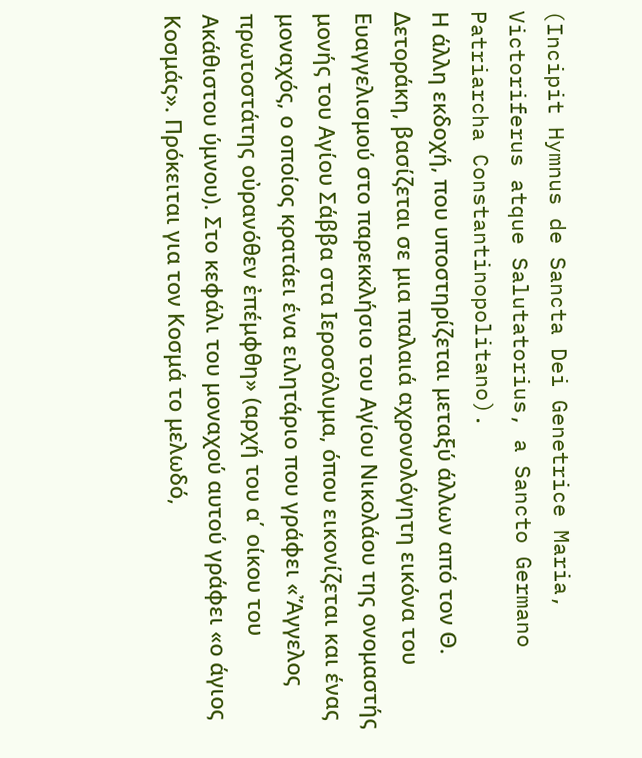(Incipit Hymnus de Sancta Dei Genetrice Maria, Victoriferus atque Salutatorius, a Sancto Germano Patriarcha Constantinopolitano).
Η άλλη εκδοχή, που υποστηρίζεται μεταξύ άλλων από τον Θ. Δετοράκη, βασίζεται σε μια παλαιά αχρονολόγητη εικόνα του Ευαγγελισμού στο παρεκκλήσιο του Αγίου Νικολάου της ονομαστής μονής του Αγίου Σάββα στα Ιεροσόλυμα, όπου εικονίζεται και ένας μοναχός, ο οποίος κρατάει ένα ειλητάριο που γράφει «Ἄγγελος πρωτοστάτης οὐρανόθεν ἐπέμφθη» (αρχή του α΄ οίκου του Ακάθιστου ύμνου). Στο κεφάλι του μοναχού αυτού γράφει «ο άγιος Κοσμάς». Πρόκειται για τον Κοσμά το μελωδό,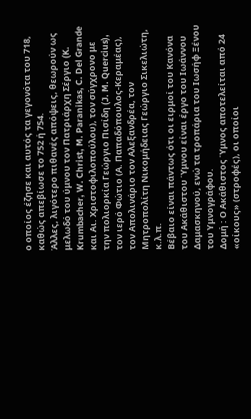ο οποίος έζησε και αυτός τα γεγονότα του 718, καθώς απεβίωσε το 752 ή 754.
Άλλες, λιγότερο πιθανές απόψεις, θεωρούν ως μελωδό του ύμνου τον Πατριάρχη Σέργιο (K. Krumbacher, W. Christ, M. Paranikas, C. Del Grande και Αι. Χριστοφιλοπούλου), τον σύγχρονο με την πολιορκία Γεώργιο Πισίδη (J. M. Quercius), τον ιερό Φώτιο (Α. Παπαδόπουλος-Κεραμέας), τον Απολινάριο τον Αλεξανδρέα, τον Μητροπολίτη Νικομήδειας Γεώργιο Σικελιώτη, κ.λ.π.
Βέβαιο είναι πάντως ότι οι ειρμοί του Κανόνα του Ακάθιστου Ύμνου είναι έργο του Ιωάννου Δαμασκηνού, ενώ τα τροπάρια του Ιωσήφ Ξένου του Υμνογράφου.
Δομή : Ο Ακάθιστος Ύμνος αποτελείται από 24 «οίκους» (στροφές), οι οποίοι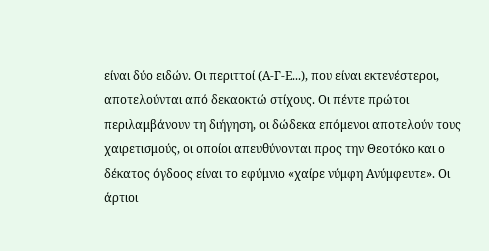είναι δύο ειδών. Οι περιττοί (Α-Γ-Ε...), που είναι εκτενέστεροι, αποτελούνται από δεκαοκτώ στίχους. Οι πέντε πρώτοι περιλαμβάνουν τη διήγηση, οι δώδεκα επόμενοι αποτελούν τους χαιρετισμούς, οι οποίοι απευθύνονται προς την Θεοτόκο και ο δέκατος όγδοος είναι το εφύμνιο «χαίρε νύμφη Ανύμφευτε». Οι άρτιοι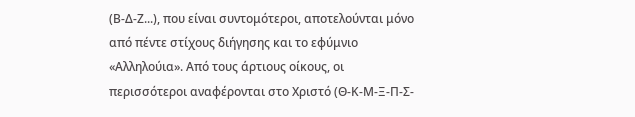(Β-Δ-Ζ...), που είναι συντομότεροι, αποτελούνται μόνο από πέντε στίχους διήγησης και το εφύμνιο «Αλληλούια». Από τους άρτιους οίκους, οι περισσότεροι αναφέρονται στο Χριστό (Θ-Κ-Μ-Ξ-Π-Σ-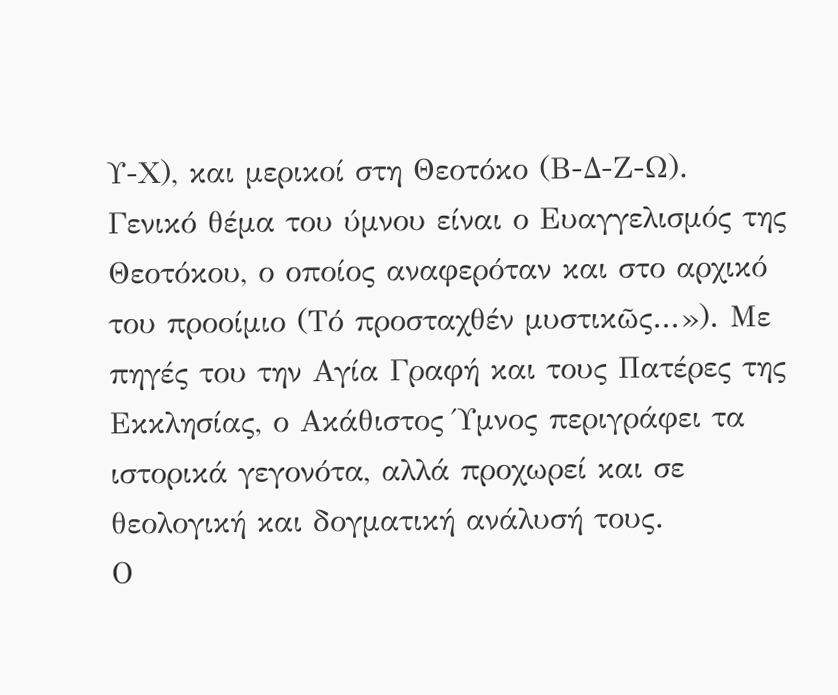Υ-Χ), και μερικοί στη Θεοτόκο (Β-Δ-Ζ-Ω).
Γενικό θέμα του ύμνου είναι ο Ευαγγελισμός της Θεοτόκου, ο οποίος αναφερόταν και στο αρχικό του προοίμιο (Τό προσταχθέν μυστικῶς...»). Με πηγές του την Αγία Γραφή και τους Πατέρες της Εκκλησίας, ο Ακάθιστος Ύμνος περιγράφει τα ιστορικά γεγονότα, αλλά προχωρεί και σε θεολογική και δογματική ανάλυσή τους.
Ο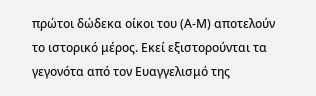πρώτοι δώδεκα οίκοι του (Α-Μ) αποτελούν το ιστορικό μέρος. Εκεί εξιστορούνται τα γεγονότα από τον Ευαγγελισμό της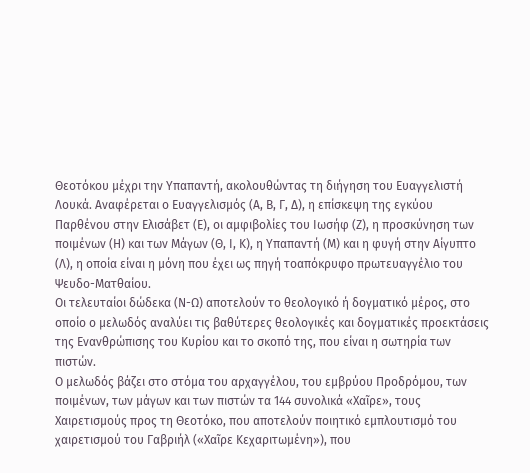Θεοτόκου μέχρι την Υπαπαντή, ακολουθώντας τη διήγηση του Ευαγγελιστή Λουκά. Αναφέρεται ο Ευαγγελισμός (Α, Β, Γ, Δ), η επίσκεψη της εγκύου Παρθένου στην Ελισάβετ (Ε), οι αμφιβολίες του Ιωσήφ (Ζ), η προσκύνηση των ποιμένων (Η) και των Μάγων (Θ, Ι, Κ), η Υπαπαντή (Μ) και η φυγή στην Αίγυπτο (Λ), η οποία είναι η μόνη που έχει ως πηγή τοαπόκρυφο πρωτευαγγέλιο του Ψευδο-Ματθαίου.
Οι τελευταίοι δώδεκα (Ν-Ω) αποτελούν το θεολογικό ή δογματικό μέρος, στο οποίο ο μελωδός αναλύει τις βαθύτερες θεολογικές και δογματικές προεκτάσεις της Ενανθρώπισης του Κυρίου και το σκοπό της, που είναι η σωτηρία των πιστών.
Ο μελωδός βάζει στο στόμα του αρχαγγέλου, του εμβρύου Προδρόμου, των ποιμένων, των μάγων και των πιστών τα 144 συνολικά «Χαῖρε», τους Χαιρετισμούς προς τη Θεοτόκο, που αποτελούν ποιητικό εμπλουτισμό του χαιρετισμού του Γαβριήλ («Χαῖρε Κεχαριτωμένη»), που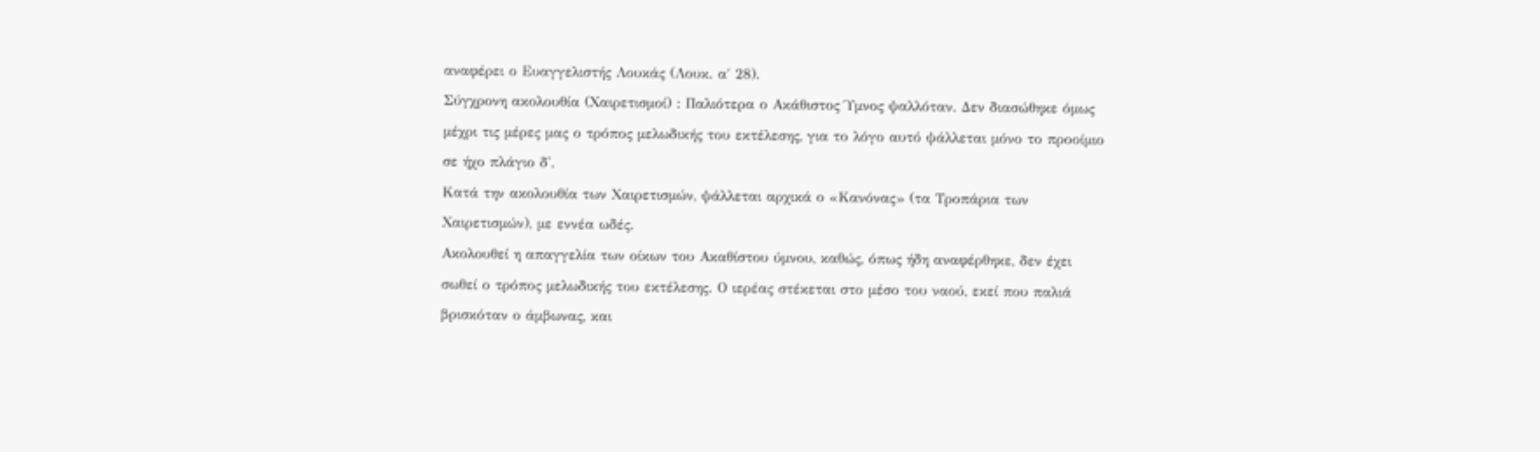αναφέρει ο Ευαγγελιστής Λουκάς (Λουκ. α΄ 28).
Σύγχρονη ακολουθία (Χαιρετισμοί) : Παλιότερα ο Ακάθιστος Ύμνος ψαλλόταν. Δεν διασώθηκε όμως μέχρι τις μέρες μας ο τρόπος μελωδικής του εκτέλεσης, για το λόγο αυτό ψάλλεται μόνο το προοίμιο σε ήχο πλάγιο δ'.
Κατά την ακολουθία των Χαιρετισμών, ψάλλεται αρχικά ο «Κανόνας» (τα Τροπάρια των Χαιρετισμών), με εννέα ωδές.
Ακολουθεί η απαγγελία των οίκων του Ακαθίστου ύμνου, καθώς, όπως ήδη αναφέρθηκε, δεν έχει σωθεί ο τρόπος μελωδικής του εκτέλεσης. Ο ιερέας στέκεται στο μέσο του ναού, εκεί που παλιά βρισκόταν ο άμβωνας, και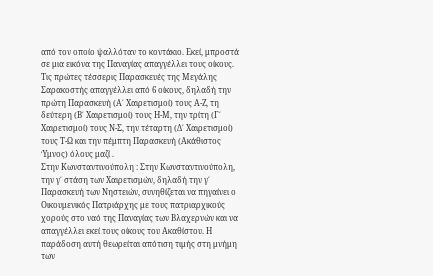από τον οποίο ψαλλόταν το κοντάκιο. Εκεί, μπροστά σε μια εικόνα της Παναγίας απαγγέλλει τους οίκους.
Τις πρώτες τέσσερις Παρασκευές της Μεγάλης Σαρακοστής απαγγέλλει από 6 οίκους, δηλαδή την πρώτη Παρασκευή (Α΄ Χαιρετισμοί) τους Α-Ζ, τη δεύτερη (Β΄ Χαιρετισμοί) τους Η-Μ, την τρίτη (Γ΄ Χαιρετισμοί) τους Ν-Σ, την τέταρτη (Δ΄ Χαιρετισμοί) τους Τ-Ω και την πέμπτη Παρασκευή (Ακάθιστος Ύμνος) όλους μαζί .
Στην Κωνσταντινούπολη : Στην Κωνσταντινούπολη, την γ΄ στάση των Χαιρετισμών, δηλαδή την γ΄ Παρασκευή των Νηστειών, συνηθίζεται να πηγαίνει ο Οικουμενικός Πατριάρχης με τους πατριαρχικούς χορούς στο ναό της Παναγίας των Βλαχερνών και να απαγγέλλει εκεί τους οίκους του Ακαθίστου. Η παράδοση αυτή θεωρείται απότιση τιμής στη μνήμη των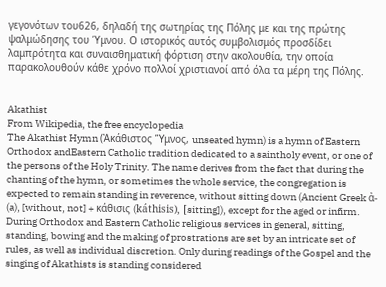γεγονότων του626, δηλαδή της σωτηρίας της Πόλης με και της πρώτης ψαλμώδησης του Ύμνου. Ο ιστορικός αυτός συμβολισμός προσδίδει λαμπρότητα και συναισθηματική φόρτιση στην ακολουθία, την οποία παρακολουθούν κάθε χρόνο πολλοί χριστιανοί από όλα τα μέρη της Πόλης.


Akathist
From Wikipedia, the free encyclopedia
The Akathist Hymn (Ἀκάθιστος Ὕμνος, unseated hymn) is a hymn of Eastern Orthodox andEastern Catholic tradition dedicated to a saintholy event, or one of the persons of the Holy Trinity. The name derives from the fact that during the chanting of the hymn, or sometimes the whole service, the congregation is expected to remain standing in reverence, without sitting down (Ancient Greek ἀ- (a), [without, not] + κάθισις (káthisis), [sitting]), except for the aged or infirm. During Orthodox and Eastern Catholic religious services in general, sitting, standing, bowing and the making of prostrations are set by an intricate set of rules, as well as individual discretion. Only during readings of the Gospel and the singing of Akathists is standing considered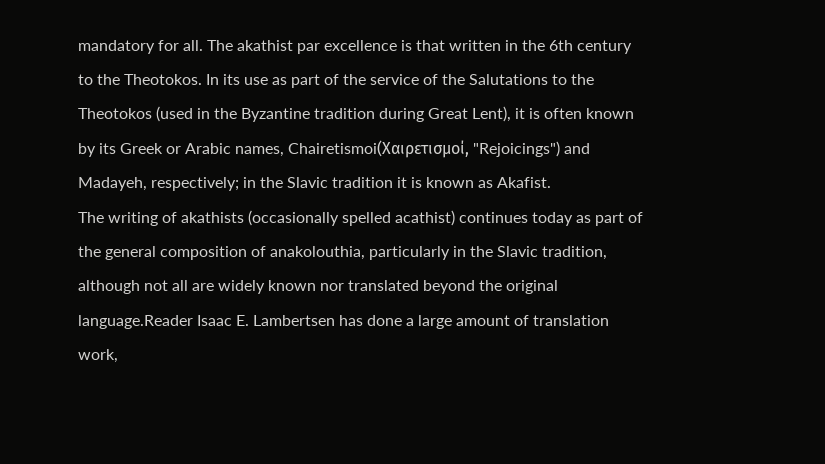mandatory for all. The akathist par excellence is that written in the 6th century to the Theotokos. In its use as part of the service of the Salutations to the Theotokos (used in the Byzantine tradition during Great Lent), it is often known by its Greek or Arabic names, Chairetismoi(Χαιρετισμοί, "Rejoicings") and Madayeh, respectively; in the Slavic tradition it is known as Akafist.
The writing of akathists (occasionally spelled acathist) continues today as part of the general composition of anakolouthia, particularly in the Slavic tradition, although not all are widely known nor translated beyond the original language.Reader Isaac E. Lambertsen has done a large amount of translation work,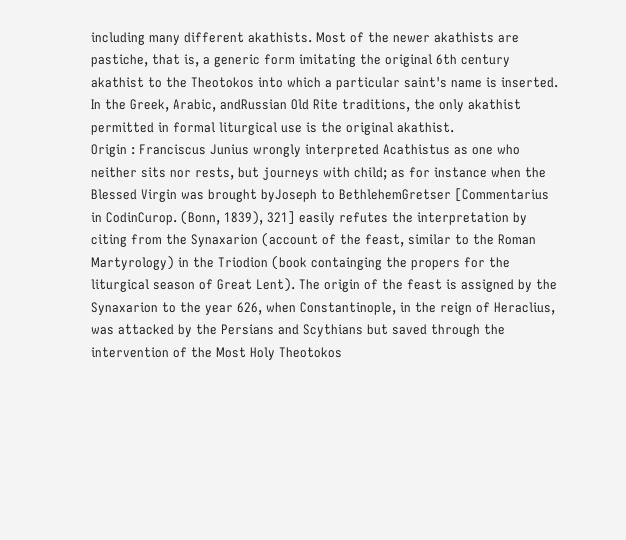including many different akathists. Most of the newer akathists are pastiche, that is, a generic form imitating the original 6th century akathist to the Theotokos into which a particular saint's name is inserted. In the Greek, Arabic, andRussian Old Rite traditions, the only akathist permitted in formal liturgical use is the original akathist.
Origin : Franciscus Junius wrongly interpreted Acathistus as one who neither sits nor rests, but journeys with child; as for instance when the Blessed Virgin was brought byJoseph to BethlehemGretser [Commentarius in CodinCurop. (Bonn, 1839), 321] easily refutes the interpretation by citing from the Synaxarion (account of the feast, similar to the Roman Martyrology) in the Triodion (book containging the propers for the liturgical season of Great Lent). The origin of the feast is assigned by the Synaxarion to the year 626, when Constantinople, in the reign of Heraclius, was attacked by the Persians and Scythians but saved through the intervention of the Most Holy Theotokos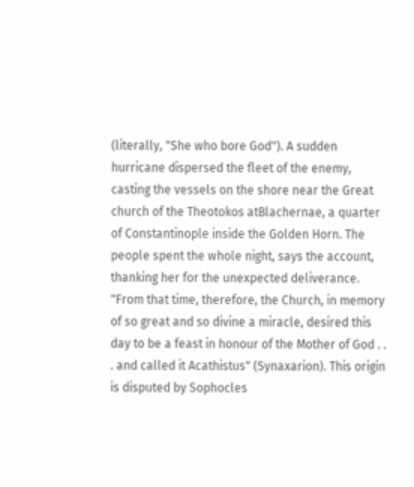(literally, "She who bore God"). A sudden hurricane dispersed the fleet of the enemy, casting the vessels on the shore near the Great church of the Theotokos atBlachernae, a quarter of Constantinople inside the Golden Horn. The people spent the whole night, says the account, thanking her for the unexpected deliverance. "From that time, therefore, the Church, in memory of so great and so divine a miracle, desired this day to be a feast in honour of the Mother of God . . . and called it Acathistus" (Synaxarion). This origin is disputed by Sophocles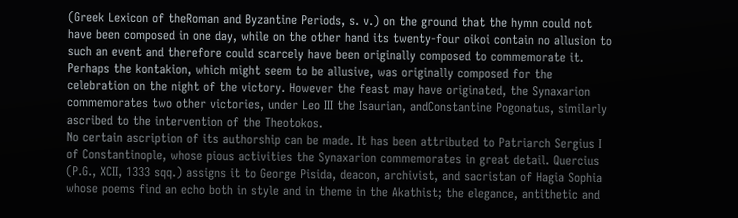(Greek Lexicon of theRoman and Byzantine Periods, s. v.) on the ground that the hymn could not have been composed in one day, while on the other hand its twenty-four oikoi contain no allusion to such an event and therefore could scarcely have been originally composed to commemorate it. Perhaps the kontakion, which might seem to be allusive, was originally composed for the celebration on the night of the victory. However the feast may have originated, the Synaxarion commemorates two other victories, under Leo III the Isaurian, andConstantine Pogonatus, similarly ascribed to the intervention of the Theotokos.
No certain ascription of its authorship can be made. It has been attributed to Patriarch Sergius I of Constantinople, whose pious activities the Synaxarion commemorates in great detail. Quercius (P.G., XCII, 1333 sqq.) assigns it to George Pisida, deacon, archivist, and sacristan of Hagia Sophia whose poems find an echo both in style and in theme in the Akathist; the elegance, antithetic and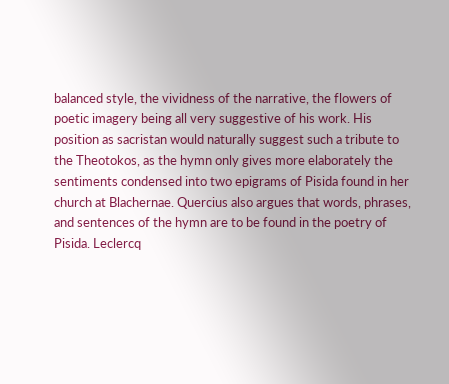balanced style, the vividness of the narrative, the flowers of poetic imagery being all very suggestive of his work. His position as sacristan would naturally suggest such a tribute to the Theotokos, as the hymn only gives more elaborately the sentiments condensed into two epigrams of Pisida found in her church at Blachernae. Quercius also argues that words, phrases, and sentences of the hymn are to be found in the poetry of Pisida. Leclercq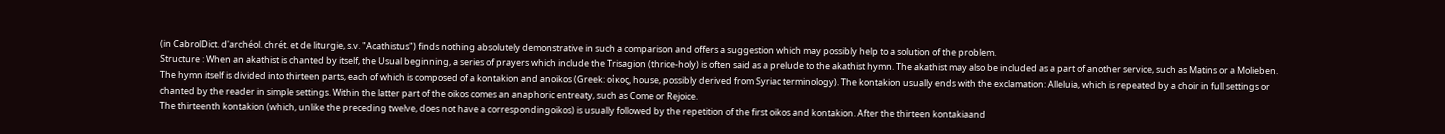(in CabrolDict. d'archéol. chrét. et de liturgie, s.v. "Acathistus") finds nothing absolutely demonstrative in such a comparison and offers a suggestion which may possibly help to a solution of the problem.
Structure : When an akathist is chanted by itself, the Usual beginning, a series of prayers which include the Trisagion (thrice-holy) is often said as a prelude to the akathist hymn. The akathist may also be included as a part of another service, such as Matins or a Molieben.
The hymn itself is divided into thirteen parts, each of which is composed of a kontakion and anoikos (Greek: οίκος, house, possibly derived from Syriac terminology). The kontakion usually ends with the exclamation: Alleluia, which is repeated by a choir in full settings or chanted by the reader in simple settings. Within the latter part of the oikos comes an anaphoric entreaty, such as Come or Rejoice.
The thirteenth kontakion (which, unlike the preceding twelve, does not have a correspondingoikos) is usually followed by the repetition of the first oikos and kontakion. After the thirteen kontakiaand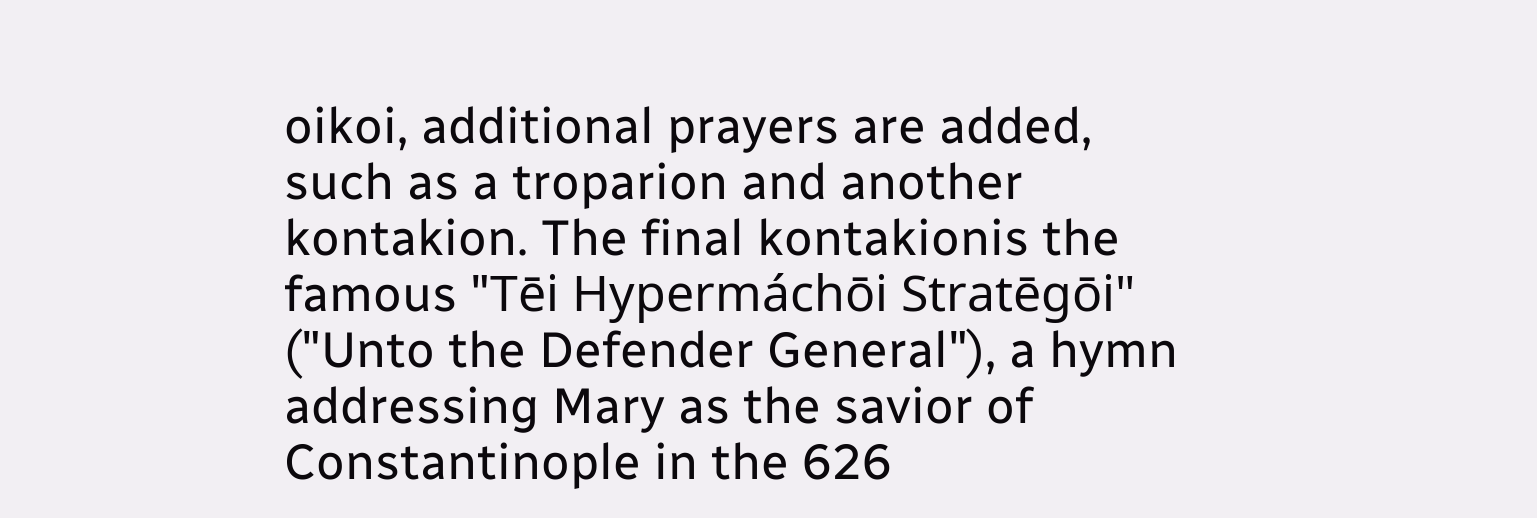oikoi, additional prayers are added, such as a troparion and another kontakion. The final kontakionis the famous "Tēi Hypermáchōi Stratēgōi" ("Unto the Defender General"), a hymn addressing Mary as the savior of Constantinople in the 626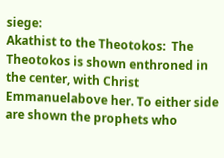siege:
Akathist to the Theotokos:  The Theotokos is shown enthroned in the center, with Christ Emmanuelabove her. To either side are shown the prophets who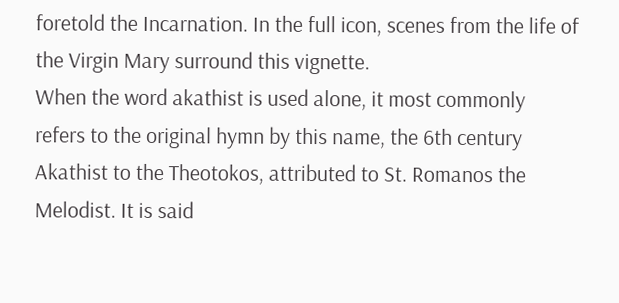foretold the Incarnation. In the full icon, scenes from the life of the Virgin Mary surround this vignette.
When the word akathist is used alone, it most commonly refers to the original hymn by this name, the 6th century Akathist to the Theotokos, attributed to St. Romanos the Melodist. It is said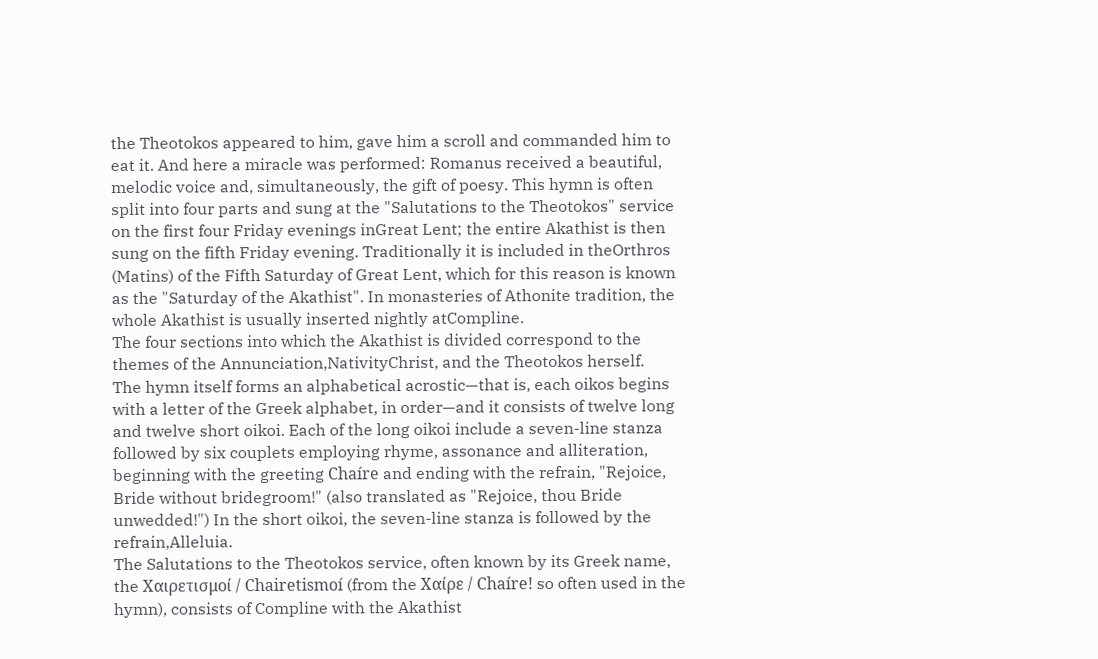the Theotokos appeared to him, gave him a scroll and commanded him to eat it. And here a miracle was performed: Romanus received a beautiful, melodic voice and, simultaneously, the gift of poesy. This hymn is often split into four parts and sung at the "Salutations to the Theotokos" service on the first four Friday evenings inGreat Lent; the entire Akathist is then sung on the fifth Friday evening. Traditionally it is included in theOrthros (Matins) of the Fifth Saturday of Great Lent, which for this reason is known as the "Saturday of the Akathist". In monasteries of Athonite tradition, the whole Akathist is usually inserted nightly atCompline.
The four sections into which the Akathist is divided correspond to the themes of the Annunciation,NativityChrist, and the Theotokos herself.
The hymn itself forms an alphabetical acrostic—that is, each oikos begins with a letter of the Greek alphabet, in order—and it consists of twelve long and twelve short oikoi. Each of the long oikoi include a seven-line stanza followed by six couplets employing rhyme, assonance and alliteration, beginning with the greeting Chaíre and ending with the refrain, "Rejoice, Bride without bridegroom!" (also translated as "Rejoice, thou Bride unwedded!") In the short oikoi, the seven-line stanza is followed by the refrain,Alleluia.
The Salutations to the Theotokos service, often known by its Greek name, the Χαιρετισμοί / Chairetismoí (from the Χαίρε / Chaíre! so often used in the hymn), consists of Compline with the Akathist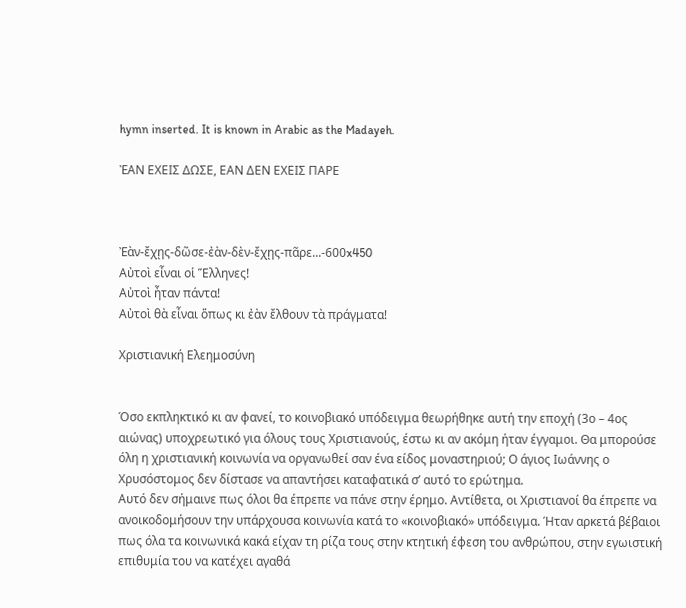hymn inserted. It is known in Arabic as the Madayeh.

ἘΑΝ ΕΧΕΙΣ ΔΩΣΕ, ΕΑΝ ΔΕΝ ΕΧΕΙΣ ΠΑΡΕ



Ἐὰν-ἔχῃς-δῶσε-ἐὰν-δὲν-ἔχῃς-πᾶρε...-600x450
Αὐτοὶ εἶναι οἱ Ἕλληνες!
Αὐτοὶ ἦταν πάντα!
Αὐτοὶ θὰ εἶναι ὅπως κι ἐὰν ἔλθουν τὰ πράγματα!

Χριστιανική Ελεημοσύνη


Όσο εκπληκτικό κι αν φανεί, το κοινοβιακό υπόδειγμα θεωρήθηκε αυτή την εποχή (3ο – 4ος αιώνας) υποχρεωτικό για όλους τους Χριστιανούς, έστω κι αν ακόμη ήταν έγγαμοι. Θα μπορούσε όλη η χριστιανική κοινωνία να οργανωθεί σαν ένα είδος μοναστηριού; Ο άγιος Ιωάννης ο Χρυσόστομος δεν δίστασε να απαντήσει καταφατικά σ’ αυτό το ερώτημα.
Αυτό δεν σήμαινε πως όλοι θα έπρεπε να πάνε στην έρημο. Αντίθετα, οι Χριστιανοί θα έπρεπε να ανοικοδομήσουν την υπάρχουσα κοινωνία κατά το «κοινοβιακό» υπόδειγμα. Ήταν αρκετά βέβαιοι πως όλα τα κοινωνικά κακά είχαν τη ρίζα τους στην κτητική έφεση του ανθρώπου, στην εγωιστική επιθυμία του να κατέχει αγαθά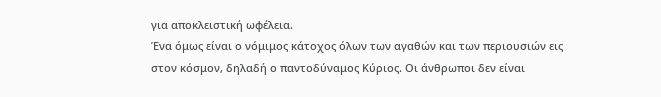για αποκλειστική ωφέλεια.
Ένα όμως είναι ο νόμιμος κάτοχος όλων των αγαθών και των περιουσιών εις στον κόσμον, δηλαδή ο παντοδύναμος Κύριος. Οι άνθρωποι δεν είναι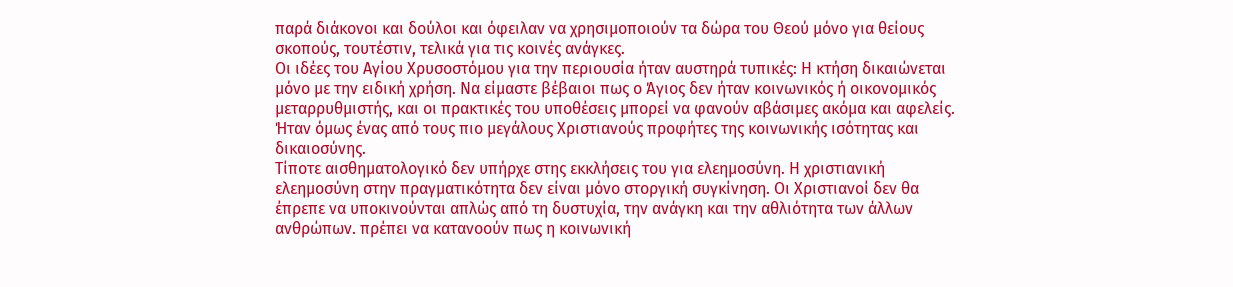παρά διάκονοι και δούλοι και όφειλαν να χρησιμοποιούν τα δώρα του Θεού μόνο για θείους σκοπούς, τουτέστιν, τελικά για τις κοινές ανάγκες.
Οι ιδέες του Αγίου Χρυσοστόμου για την περιουσία ήταν αυστηρά τυπικές: Η κτήση δικαιώνεται μόνο με την ειδική χρήση. Να είμαστε βέβαιοι πως ο Άγιος δεν ήταν κοινωνικός ή οικονομικός μεταρρυθμιστής, και οι πρακτικές του υποθέσεις μπορεί να φανούν αβάσιμες ακόμα και αφελείς. Ήταν όμως ένας από τους πιο μεγάλους Χριστιανούς προφήτες της κοινωνικής ισότητας και δικαιοσύνης.
Τίποτε αισθηματολογικό δεν υπήρχε στης εκκλήσεις του για ελεημοσύνη. Η χριστιανική ελεημοσύνη στην πραγματικότητα δεν είναι μόνο στοργική συγκίνηση. Οι Χριστιανοί δεν θα έπρεπε να υποκινούνται απλώς από τη δυστυχία, την ανάγκη και την αθλιότητα των άλλων ανθρώπων. πρέπει να κατανοούν πως η κοινωνική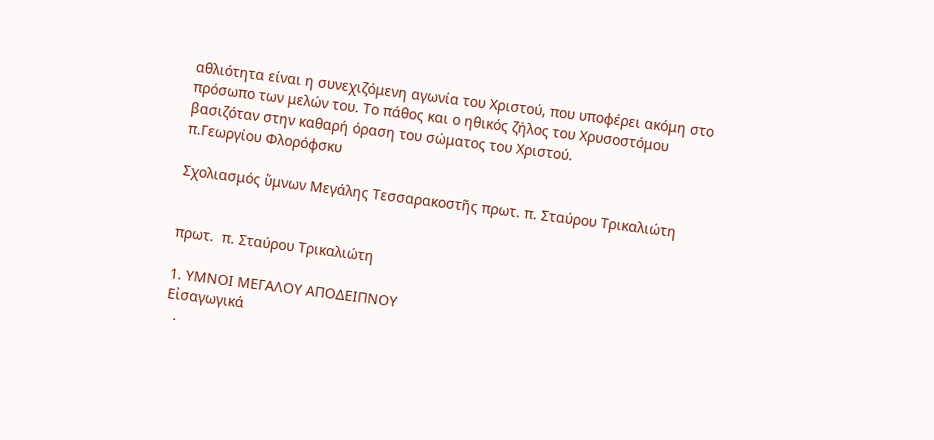αθλιότητα είναι η συνεχιζόμενη αγωνία του Χριστού, που υποφέρει ακόμη στο πρόσωπο των μελών του. Το πάθος και ο ηθικός ζήλος του Χρυσοστόμου βασιζόταν στην καθαρή όραση του σώματος του Χριστού.
π.Γεωργίου Φλορόφσκυ

Σχολιασμός ὕμνων Μεγάλης Τεσσαρακοστῆς πρωτ. π. Σταύρου Τρικαλιώτη


πρωτ.  π. Σταύρου Τρικαλιώτη

1. ΥΜΝΟΙ ΜΕΓΑΛΟΥ ΑΠΟΔΕΙΠΝΟΥ
Εἰσαγωγικά
  .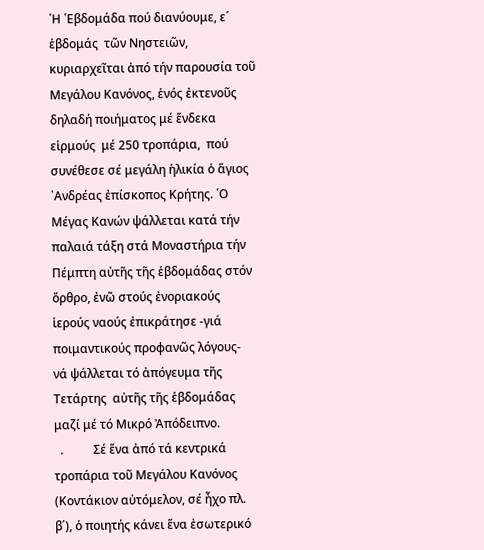῾Η ῾Εβδομάδα πού διανύουμε, ε´ ἑβδομάς  τῶν Νηστειῶν, κυριαρχεῖται ἀπό τήν παρουσία τοῦ Μεγάλου Κανόνος, ἑνός ἐκτενοῦς δηλαδή ποιήματος μέ ἕνδεκα εἱρμούς  μέ 250 τροπάρια,  πού συνέθεσε σέ μεγάλη ἡλικία ὁ ἅγιος ᾿Ανδρέας ἐπίσκοπος Κρήτης. ῾Ο Μέγας Κανών ψάλλεται κατά τήν παλαιά τάξη στά Μοναστήρια τήν Πέμπτη αὐτῆς τῆς ἑβδομάδας στόν ὄρθρο, ἐνῶ στούς ἐνοριακούς ἱερούς ναούς ἐπικράτησε -γιά ποιμαντικούς προφανῶς λόγους-  νά ψάλλεται τό ἀπόγευμα τῆς Τετάρτης  αὐτῆς τῆς ἑβδομάδας μαζί μέ τό Μικρό Ἀπόδειπνο.
  .          Σέ ἕνα ἀπό τά κεντρικά τροπάρια τοῦ Μεγάλου Κανόνος (Κοντάκιον αὐτόμελον, σέ ἦχο πλ. β΄), ὁ ποιητής κάνει ἕνα ἐσωτερικό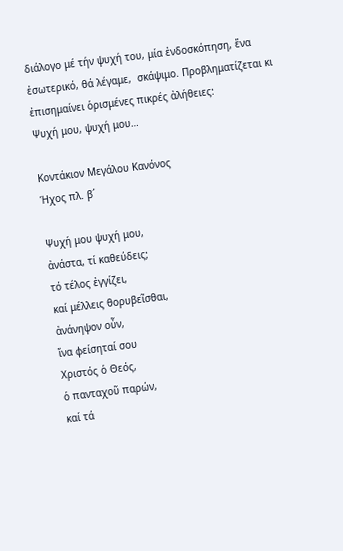διάλογο μέ τήν ψυχή του, μία ἐνδοσκόπηση, ἕνα ἐσωτερικό, θά λέγαμε,  σκάψιμο. Προβληματίζεται κι ἐπισημαίνει ὁρισμένες πικρές ἀλήθειες:
Ψυχή μου, ψυχή μου…

Κοντάκιον Μεγάλου Κανόνος
Ήχος πλ. β´

Ψυχή μου ψυχή μου,
ἀνάστα, τί καθεύδεις;
τό τέλος ἐγγίζει,
καί μέλλεις θορυβεῖσθαι,
ἀνάνηψον οὖν,
ἵνα φείσηταί σου
Χριστός ὁ Θεός,
ὁ πανταχοῦ παρών,
καί τά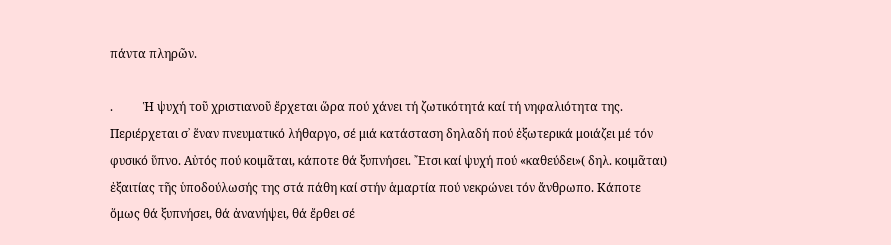πάντα πληρῶν.

.          Ἡ ψυχή τοῦ χριστιανοῦ ἔρχεται ὥρα πού χάνει τή ζωτικότητά καί τή νηφαλιότητα της. Περιέρχεται σ᾿ ἕναν πνευματικό λήθαργο, σέ μιά κατάσταση δηλαδή πού ἐξωτερικά μοιάζει μέ τόν φυσικό ὕπνο. Αὐτός πού κοιμᾶται, κάποτε θά ξυπνήσει. ῎Ετσι καί ψυχή πού «καθεύδει»( δηλ. κοιμᾶται) ἐξαιτίας τῆς ὑποδούλωσής της στά πάθη καί στήν ἁμαρτία πού νεκρώνει τόν ἄνθρωπο. Κάποτε ὅμως θά ξυπνήσει, θά ἀνανήψει, θά ἔρθει σέ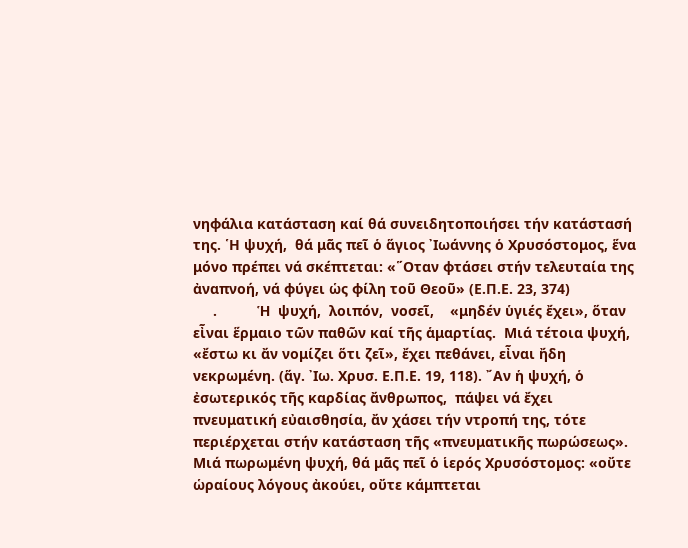νηφάλια κατάσταση καί θά συνειδητοποιήσει τήν κατάστασή της. ῾Η ψυχή,  θά μᾶς πεῖ ὁ ἅγιος ᾿Ιωάννης ὁ Χρυσόστομος, ἕνα μόνο πρέπει νά σκέπτεται: «῞Οταν φτάσει στήν τελευταία της ἀναπνοή, νά φύγει ὡς φίλη τοῦ Θεοῦ» (Ε.Π.Ε. 23, 374)
     .          Ἡ  ψυχή,  λοιπόν,  νοσεῖ,    «μηδέν ὑγιές ἔχει», ὅταν  εἶναι ἕρμαιο τῶν παθῶν καί τῆς ἁμαρτίας.  Μιά τέτοια ψυχή, «ἔστω κι ἄν νομίζει ὅτι ζεῖ», ἔχει πεθάνει, εἶναι ἤδη νεκρωμένη. (ἅγ. ᾿Ιω. Χρυσ. Ε.Π.Ε. 19, 118). ῎Αν ἡ ψυχή, ὁ ἐσωτερικός τῆς καρδίας ἄνθρωπος,  πάψει νά ἔχει πνευματική εὐαισθησία, ἄν χάσει τήν ντροπή της, τότε περιέρχεται στήν κατάσταση τῆς «πνευματικῆς πωρώσεως». Μιά πωρωμένη ψυχή, θά μᾶς πεῖ ὁ ἱερός Χρυσόστομος: «οὔτε ὡραίους λόγους ἀκούει, οὔτε κάμπτεται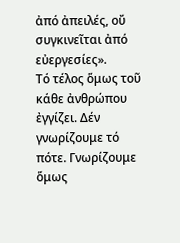ἀπό ἀπειλές, οὔ συγκινεῖται ἀπό εὐεργεσίες».
Τό τέλος ὅμως τοῦ κάθε ἀνθρώπου ἐγγίζει. Δέν γνωρίζουμε τό πότε. Γνωρίζουμε ὅμως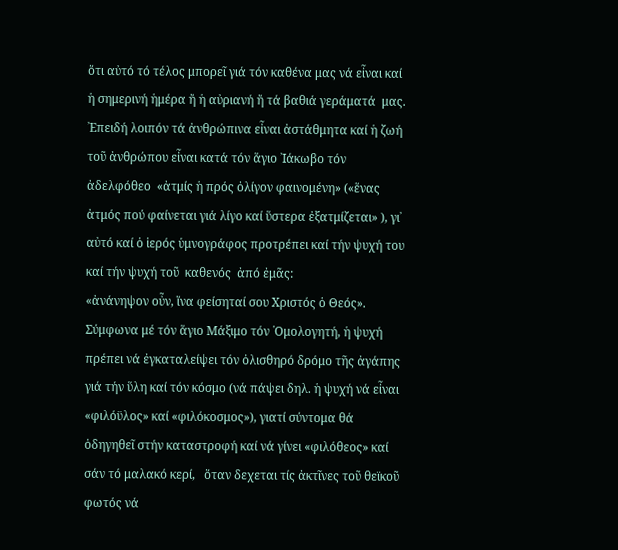ὅτι αὐτό τό τέλος μπορεῖ γιά τόν καθένα μας νά εἶναι καί ἡ σημερινή ἡμέρα ἤ ἡ αὐριανή ἤ τά βαθιά γεράματά  μας. ᾿Επειδή λοιπόν τά ἀνθρώπινα εἶναι ἀστάθμητα καί ἡ ζωή τοῦ ἀνθρώπου εἶναι κατά τόν ἅγιο ᾿Ιάκωβο τόν ἀδελφόθεο  «ἀτμίς ἡ πρός ὀλίγον φαινομένη» («ἕνας ἀτμός πού φαίνεται γιά λίγο καί ὕστερα ἐξατμίζεται» ), γι᾿ αὐτό καί ὁ ἱερός ὑμνογράφος προτρέπει καί τήν ψυχή του καί τήν ψυχή τοῦ  καθενός  ἀπό ἐμᾶς:
«ἀνάνηψον οὖν, ἵνα φείσηταί σου Χριστός ὁ Θεός». Σύμφωνα μέ τόν ἅγιο Μάξιμο τόν ῾Ομολογητή, ἡ ψυχή πρέπει νά ἐγκαταλείψει τόν ὀλισθηρό δρόμο τῆς ἀγάπης γιά τήν ὕλη καί τόν κόσμο (νά πάψει δηλ. ἡ ψυχή νά εἶναι «φιλόϋλος» καί «φιλόκοσμος»), γιατί σύντομα θά ὁδηγηθεῖ στήν καταστροφή καί νά γίνει «φιλόθεος» καί σάν τό μαλακό κερί,   ὅταν δεχεται τίς ἀκτῖνες τοῦ θεϊκοῦ φωτός νά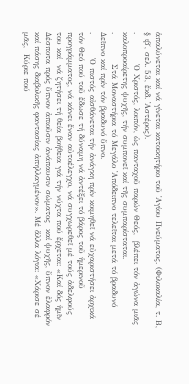ἁπαλύνεται καί νά γίνεται κατοικητήριο τοῦ ῾Αγίου Πνεύματος. (Φιλοκαλία, τ. Β, § ιβ΄, σελ. 53, ἔκδ. ᾿Αστέρος).
.          Ὁ Χριστός, λοιπόν, ὡς πανταχοῦ παρών Θεός,  βλέπει τόν ἀγώνα μιᾶς καλοπροαίρετης ψυχῆς, τήν συμπονεῖ καί τῆς συμπαρίσταται.
.          Στά Μοναστήρια τό Μεγάλο ᾿Απόδειπνο τελεῖται μετά τό βραδυνό Δεῖπνο καί πρίν τόν βραδυνό ὕπνο.
.        Ὁ πιστός αἰσθάνεται τήν ἀνάγκη πρίν κοιμηθεῖ νά εὐχαριστήσει ἀρχικά τόν Θεό πού τοῦ ἔδωσε τή δύναμη νά ἀντέξει τό βάρος τοῦ ἡμερινοῦ προγράμματος, νά κάνει ἕναν αὐτοέλεγχο, νά συγχωρεθεῖ μέ τούς ἀδελφούς του καί  νά ζητήσει τή θεία βοήθεια γιά τήν νύχτα πού ἔρχεται: «Καί δός ἡμῖν Δέσποτα πρός ὕπνον ἀπιοῦσιν ἀνάπαυσιν σώματος  καί ψυχῆς, ὔπνον ἐλαφρόν καί πάσης διαβολικῆς φαντασίας ἀπηλλαγμένον». Μέ ἄλλα λόγια: «Χάρισε σέ μᾶς,  Κύριε πού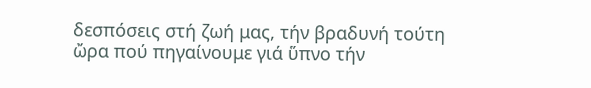δεσπόσεις στή ζωή μας, τήν βραδυνή τούτη ὤρα πού πηγαίνουμε γιά ὕπνο τήν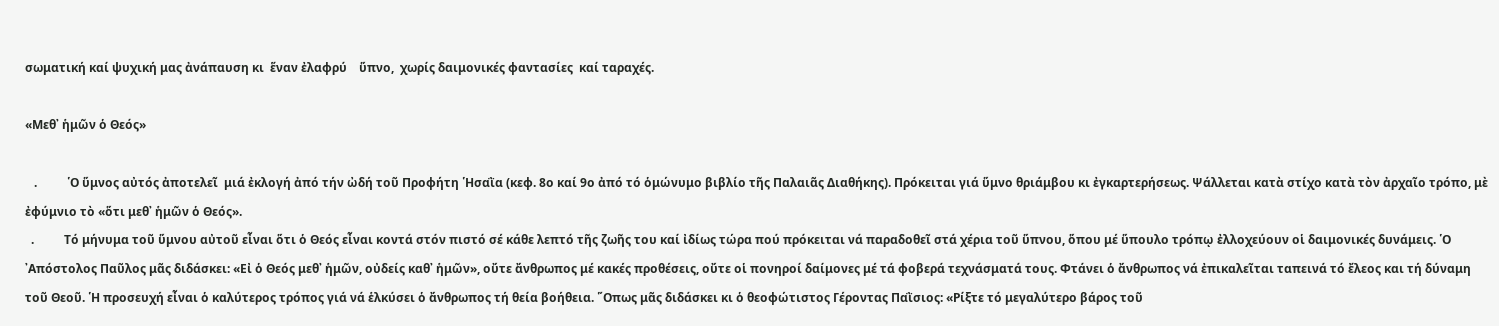σωματική καί ψυχική μας ἀνάπαυση κι  ἕναν ἐλαφρύ    ὕπνο,  χωρίς δαιμονικές φαντασίες  καί ταραχές.

«Μεθ᾿ ἡμῶν ὁ Θεός»

   .          ῾Ο ὕμνος αὐτός ἀποτελεῖ  μιά ἐκλογή ἀπό τήν ὠδή τοῦ Προφήτη ῾Ησαῒα (κεφ. 8ο καί 9ο ἀπό τό ὁμώνυμο βιβλίο τῆς Παλαιᾶς Διαθήκης). Πρόκειται γιά ὕμνο θριάμβου κι ἐγκαρτερήσεως. Ψάλλεται κατὰ στίχο κατὰ τὸν ἀρχαῖο τρόπο, μὲ ἐφύμνιο τὸ «ὅτι μεθ᾿ ἡμῶν ὁ Θεός».
  .          Τό μήνυμα τοῦ ὕμνου αὐτοῦ εἶναι ὅτι ὁ Θεός εἶναι κοντά στόν πιστό σέ κάθε λεπτό τῆς ζωῆς του καί ἰδίως τώρα πού πρόκειται νά παραδοθεῖ στά χέρια τοῦ ὕπνου, ὅπου μέ ὕπουλο τρόπῳ ἐλλοχεύουν οἱ δαιμονικές δυνάμεις. ῾Ο ᾿Απόστολος Παῦλος μᾶς διδάσκει: «Εἰ ὁ Θεός μεθ᾿ ἡμῶν, οὐδείς καθ᾿ ἡμῶν», οὔτε ἄνθρωπος μέ κακές προθέσεις, οὔτε οἱ πονηροί δαίμονες μέ τά φοβερά τεχνάσματά τους. Φτάνει ὁ ἄνθρωπος νά ἐπικαλεῖται ταπεινά τό ἔλεος και τή δύναμη τοῦ Θεοῦ. ῾Η προσευχή εἶναι ὁ καλύτερος τρόπος γιά νά ἑλκύσει ὁ ἄνθρωπος τή θεία βοήθεια. ῞Οπως μᾶς διδάσκει κι ὁ θεοφώτιστος Γέροντας Παῒσιος: «Ρίξτε τό μεγαλύτερο βάρος τοῦ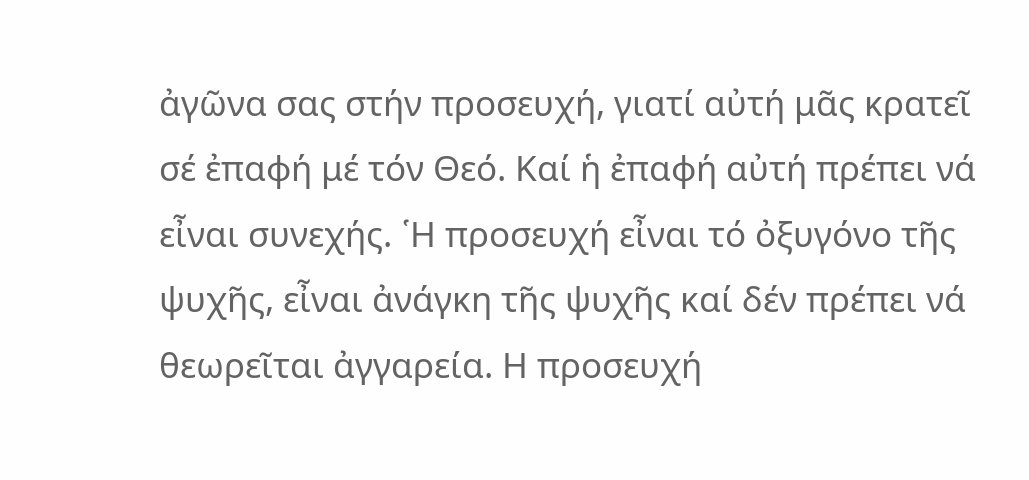ἀγῶνα σας στήν προσευχή, γιατί αὐτή μᾶς κρατεῖ σέ ἐπαφή μέ τόν Θεό. Καί ἡ ἐπαφή αὐτή πρέπει νά εἶναι συνεχής. ῾Η προσευχή εἶναι τό ὀξυγόνο τῆς ψυχῆς, εἶναι ἀνάγκη τῆς ψυχῆς καί δέν πρέπει νά θεωρεῖται ἀγγαρεία. Η προσευχή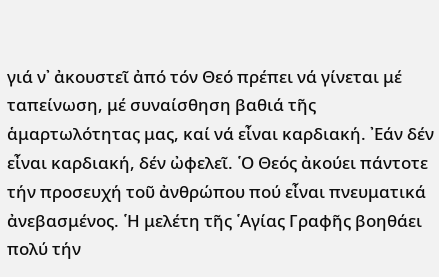γιά ν᾿ ἀκουστεῖ ἀπό τόν Θεό πρέπει νά γίνεται μέ ταπείνωση, μέ συναίσθηση βαθιά τῆς ἁμαρτωλότητας μας, καί νά εἶναι καρδιακή. ᾿Εάν δέν εἶναι καρδιακή, δέν ὠφελεῖ. ῾Ο Θεός ἀκούει πάντοτε τήν προσευχή τοῦ ἀνθρώπου πού εἶναι πνευματικά ἀνεβασμένος. ῾Η μελέτη τῆς ῾Αγίας Γραφῆς βοηθάει πολύ τήν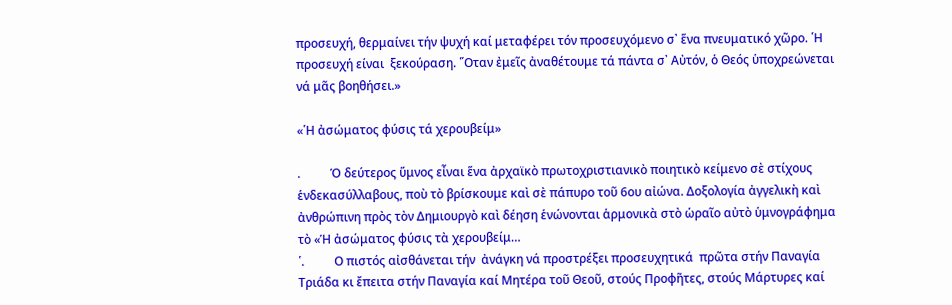προσευχή, θερμαίνει τήν ψυχή καί μεταφέρει τόν προσευχόμενο σ᾿ ἕνα πνευματικό χῶρο. ῾Η προσευχή είναι  ξεκούραση. ῞Οταν ἐμεῖς ἀναθέτουμε τά πάντα σ᾿ Αὐτόν, ὁ Θεός ὑποχρεώνεται νά μᾶς βοηθήσει.»

«῾Η ἀσώματος φύσις τά χερουβείμ»

.          Ὁ δεύτερος ὕμνος εἶναι ἕνα ἀρχαϊκὸ πρωτοχριστιανικὸ ποιητικὸ κείμενο σὲ στίχους ἑνδεκασύλλαβους, ποὺ τὸ βρίσκουμε καὶ σὲ πάπυρο τοῦ 6ου αἰώνα. Δοξολογία ἀγγελικὴ καὶ ἀνθρώπινη πρὸς τὸν Δημιουργὸ καὶ δέηση ἑνώνονται ἁρμονικὰ στὸ ὡραῖο αὐτὸ ὑμνογράφημα τὸ «Ἡ ἀσώματος φύσις τὰ χερουβείμ…
῾.          Ο πιστός αἰσθάνεται τήν  ἀνάγκη νά προστρέξει προσευχητικά  πρῶτα στήν Παναγία Τριάδα κι ἔπειτα στήν Παναγία καί Μητέρα τοῦ Θεοῦ, στούς Προφῆτες, στούς Μάρτυρες καί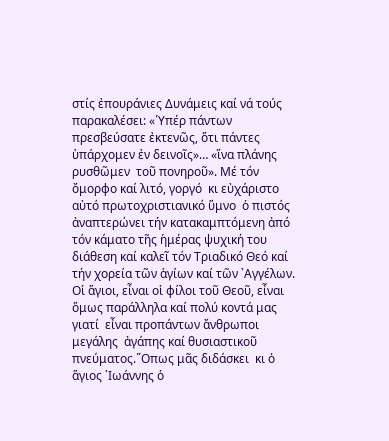στίς ἐπουράνιες Δυνάμεις καί νά τούς παρακαλέσει: «῾Υπέρ πάντων πρεσβεύσατε ἐκτενῶς, ὅτι πάντες ὑπάρχομεν ἐν δεινοῖς»… «ἵνα πλάνης ρυσθῶμεν  τοῦ πονηροῦ». Μέ τόν  ὄμορφο καί λιτό, γοργό  κι εὐχάριστο αὐτό πρωτοχριστιανικό ὕμνο  ὁ πιστός ἀναπτερώνει τήν κατακαμπτόμενη ἀπό τόν κάματο τῆς ἡμέρας ψυχική του διάθεση καί καλεῖ τόν Τριαδικό Θεό καί τήν χορεία τῶν ἁγίων καί τῶν ᾿Αγγέλων. Οἱ ἅγιοι, εἶναι οἱ φίλοι τοῦ Θεοῦ, εἶναι ὅμως παράλληλα καί πολύ κοντά μας γιατί  εἶναι προπάντων ἄνθρωποι μεγάλης  ἀγάπης καί θυσιαστικοῦ πνεύματος.῞Οπως μᾶς διδάσκει  κι ὁ ἅγιος ᾿Ιωάννης ὁ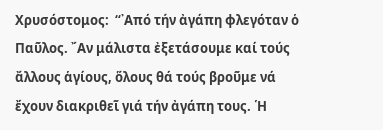Χρυσόστομος:  “᾿Από τήν ἀγάπη φλεγόταν ὁ Παῦλος. ῎Αν μάλιστα ἐξετάσουμε καί τούς ἄλλους ἁγίους, ὅλους θά τούς βροῦμε νά ἔχουν διακριθεῖ γιά τήν ἀγάπη τους. ῾Η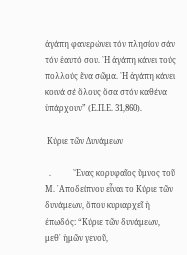ἀγάπη φανερώνει τόν πλησίον σάν τόν ἑαυτό σου. ῾Η ἀγάπη κάνει τούς πολλούς ἕνα σῶμα. ῾Η ἀγάπη κάνει κοινά σέ ὅλους ὅσα στόν καθένα ὑπάρχουν” (Ε.Π.Ε. 31,860).

 Κύριε τῶν Δυνάμεων

  .           ῞Ενας κορυφαῖος ὕμνος τοῦ Μ. ᾿Αποδείπνου εἶναι το Κύριε τῶν δυνάμεων, ὅπου κυριαρχεῖ ἡ ἐπωδός: “Κύριε τῶν δυνάμεων,  μεθ᾿ ἡμῶν γενοῦ,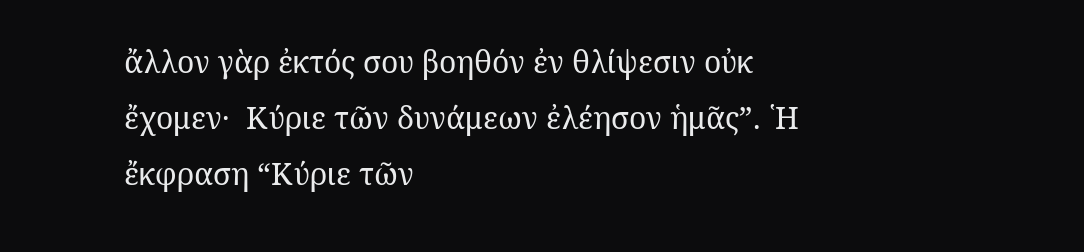ἄλλον γὰρ ἐκτός σου βοηθόν ἐν θλίψεσιν οὐκ ἔχομεν·  Κύριε τῶν δυνάμεων ἐλέησον ἡμᾶς”. ῾Η ἔκφραση “Κύριε τῶν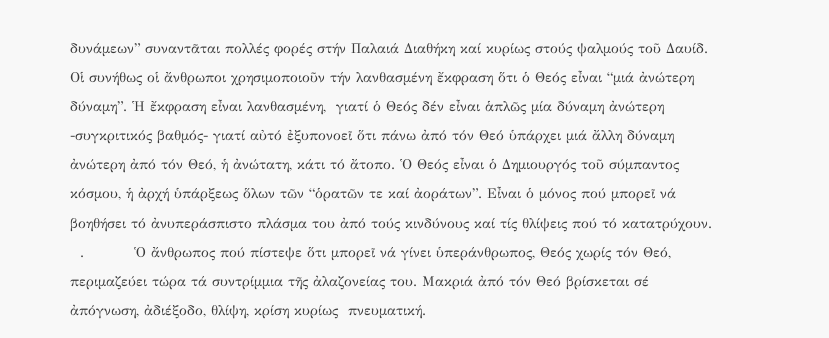δυνάμεων” συναντᾶται πολλές φορές στήν Παλαιά Διαθήκη καί κυρίως στούς ψαλμούς τοῦ Δαυίδ. Οἱ συνήθως οἱ ἄνθρωποι χρησιμοποιοῦν τήν λανθασμένη ἔκφραση ὅτι ὁ Θεός εἶναι “μιά ἀνώτερη δύναμη”. ῾Η ἔκφραση εἶναι λανθασμένη,  γιατί ὁ Θεός δέν εἶναι ἁπλῶς μία δύναμη ἀνώτερη -συγκριτικός βαθμός- γιατί αὐτό ἐξυπονοεῖ ὅτι πάνω ἀπό τόν Θεό ὑπάρχει μιά ἄλλη δύναμη ἀνώτερη ἀπό τόν Θεό, ἡ ἀνώτατη, κάτι τό ἄτοπο. ῾Ο Θεός εἶναι ὁ Δημιουργός τοῦ σύμπαντος κόσμου, ἡ ἀρχή ὑπάρξεως ὅλων τῶν “ὁρατῶν τε καί ἀοράτων”. Εἶναι ὁ μόνος πού μπορεῖ νά βοηθήσει τό ἀνυπεράσπιστο πλάσμα του ἀπό τούς κινδύνους καί τίς θλίψεις πού τό κατατρύχουν.
  .          Ὁ ἄνθρωπος πού πίστεψε ὅτι μπορεῖ νά γίνει ὑπεράνθρωπος, Θεός χωρίς τόν Θεό, περιμαζεύει τώρα τά συντρίμμια τῆς ἀλαζονείας του. Μακριά ἀπό τόν Θεό βρίσκεται σέ ἀπόγνωση, ἀδιέξοδο, θλίψη, κρίση κυρίως  πνευματική.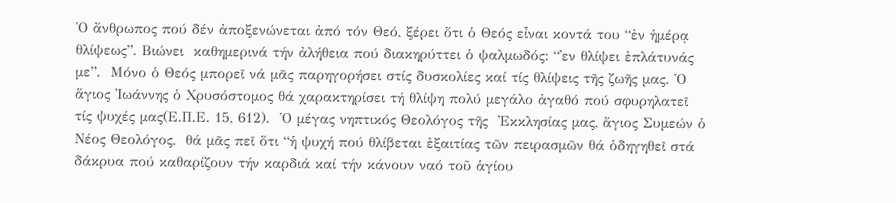῾Ο ἄνθρωπος πού δέν ἀποξενώνεται ἀπό τόν Θεό, ξέρει ὅτι ὁ Θεός εἶναι κοντά του “ἐν ἡμέρᾳ θλίψεως”. Βιώνει  καθημερινά τήν ἀλήθεια πού διακηρύττει ὁ ψαλμωδός: “᾿εν θλίψει ἐπλάτυνάς με”.  Μόνο ὁ Θεός μπορεῖ νά μᾶς παρηγορήσει στίς δυσκολίες καί τίς θλίψεις τῆς ζωῆς μας. ῾Ο ἅγιος ᾿Ιωάννης ὁ Χρυσόστομος θά χαρακτηρίσει τή θλίψη πολύ μεγάλο ἀγαθό πού σφυρηλατεῖ τίς ψυχές μας(Ε.Π.Ε. 15, 612).  ῾Ο μέγας νηπτικός Θεολόγος τῆς  ᾿Εκκλησίας μας, ἅγιος Συμεών ὁ Νέος Θεολόγος,  θά μᾶς πεῖ ὅτι “ἡ ψυχή πού θλίβεται ἐξαιτίας τῶν πειρασμῶν θά ὁδηγηθεῖ στά δάκρυα πού καθαρίζουν τήν καρδιά καί τήν κάνουν ναό τοῦ ἁγίου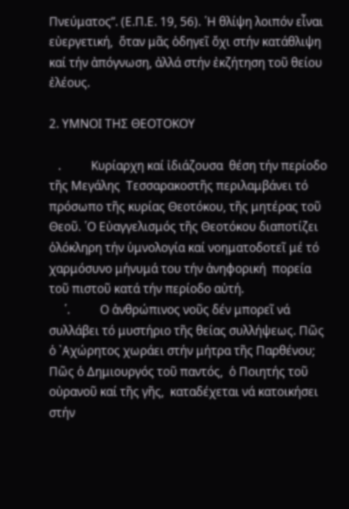Πνεύματος”. (Ε.Π.Ε. 19, 56). ῾Η θλίψη λοιπόν εἶναι εὐεργετική,  ὅταν μᾶς ὁδηγεῖ ὄχι στήν κατάθλιψη καί τήν ἀπόγνωση, ἀλλά στήν ἐκζήτηση τοῦ θείου ἐλέους.

2. ΥΜΝΟΙ ΤΗΣ ΘΕΟΤΟΚΟΥ

   .          Κυρίαρχη καί ἰδιάζουσα  θέση τήν περίοδο τῆς Μεγάλης  Τεσσαρακοστῆς περιλαμβάνει τό πρόσωπο τῆς κυρίας Θεοτόκου, τῆς μητέρας τοῦ Θεοῦ. ῾Ο Εὐαγγελισμός τῆς Θεοτόκου διαποτίζει ὁλόκληρη τήν ὑμνολογία καί νοηματοδοτεῖ μέ τό χαρμόσυνο μήνυμά του τήν ἀνηφορική  πορεία τοῦ πιστοῦ κατά τήν περίοδο αὐτή.
     ῾.          Ο ἀνθρώπινος νοῦς δέν μπορεῖ νά συλλάβει τό μυστήριο τῆς θείας συλλήψεως. Πῶς ὁ ᾽Αχώρητος χωράει στήν μήτρα τῆς Παρθένου; Πῶς ὁ Δημιουργός τοῦ παντός,  ὁ Ποιητής τοῦ οὐρανοῦ καί τῆς γῆς,  καταδέχεται νά κατοικήσει στήν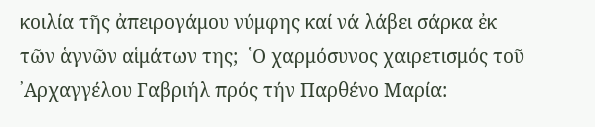κοιλία τῆς ἀπειρογάμου νύμφης καί νά λάβει σάρκα ἐκ τῶν ἁγνῶν αἱμάτων της;  ῾Ο χαρμόσυνος χαιρετισμός τοῦ ᾽Αρχαγγέλου Γαβριήλ πρός τήν Παρθένο Μαρία: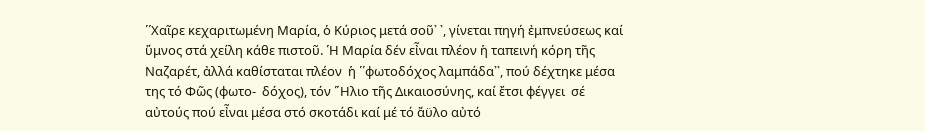῾῾Χαῖρε κεχαριτωμένη Μαρία, ὁ Κύριος μετά σοῦ᾽ ᾽, γίνεται πηγή ἐμπνεύσεως καί ὕμνος στά χείλη κάθε πιστοῦ. ῾Η Μαρία δέν εἶναι πλέον ἡ ταπεινή κόρη τῆς Ναζαρέτ, ἀλλά καθίσταται πλέον  ἡ ῾῾φωτοδόχος λαμπάδα᾽᾽, πού δέχτηκε μέσα της τό Φῶς (φωτο-  δόχος), τόν ῞Ηλιο τῆς Δικαιοσύνης, καί ἔτσι φέγγει  σέ αὐτούς πού εἶναι μέσα στό σκοτάδι καί μέ τό ἄϋλο αὐτό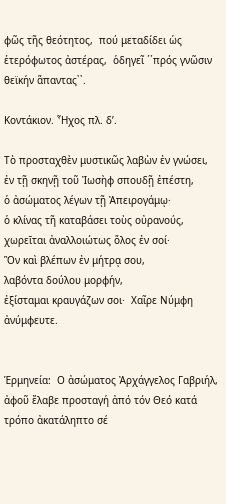φῶς τῆς θεότητος,  πού μεταδίδει ὡς ἑτερόφωτος ἀστέρας,  ὁδηγεῖ ῾῾πρός γνῶσιν θεϊκήν ἅπαντας᾽᾽.

Κοντάκιον. Ἦχος πλ. δ’.

Τὸ προσταχθὲν μυστικῶς λαβὼν ἐν γνώσει,
ἐν τῇ σκηνῇ τοῦ Ἰωσὴφ σπουδῇ ἐπέστη,
ὁ ἀσώματος λέγων τῇ Ἀπειρογάμῳ·
ὁ κλίνας τῆ καταβάσει τοὺς οὐρανούς,
χωρεῑται ἀναλλοιώτως ὅλος ἐν σοί·
Ὃν καὶ βλέπων ἐν μήτρᾳ σου,
λαβόντα δούλου μορφήν,
ἐξίσταμαι κραυγάζων σοι·  Χαῖρε Νύμφη ἀνύμφευτε.


Ἑρμηνεία:  Ο ἀσώματος Ἀρχάγγελος Γαβριήλ, ἀφοῦ ἔλαβε προσταγή ἀπό τόν Θεό κατά τρόπο ἀκατάληπτο σέ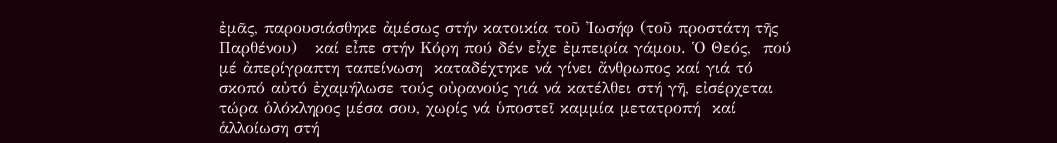ἐμᾶς, παρουσιάσθηκε ἀμέσως στήν κατοικία τοῦ ᾽Ιωσήφ (τοῦ προστάτη τῆς Παρθένου)   καί εἶπε στήν Κόρη πού δέν εἶχε ἐμπειρία γάμου. Ὁ Θεός,  πού μέ ἀπερίγραπτη ταπείνωση  καταδέχτηκε νά γίνει ἄνθρωπος καί γιά τό σκοπό αὐτό ἐχαμήλωσε τούς οὐρανούς γιά νά κατέλθει στή γῆ, εἰσέρχεται τώρα ὁλόκληρος μέσα σου, χωρίς νά ὑποστεῖ καμμία μετατροπή  καί ἁλλοίωση στή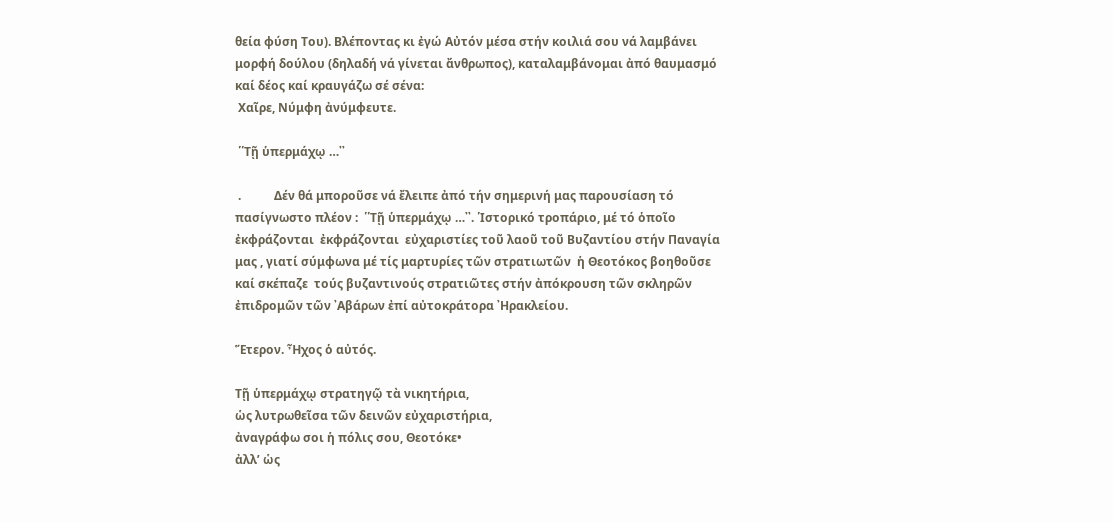θεία φύση Του). Βλέποντας κι ἐγώ Αὐτόν μέσα στήν κοιλιά σου νά λαμβάνει μορφή δούλου (δηλαδή νά γίνεται ἄνθρωπος), καταλαμβάνομαι ἀπό θαυμασμό καί δέος καί κραυγάζω σέ σένα:
 Χαῖρε, Νύμφη ἀνύμφευτε.

 ῾῾Τῇ ὑπερμάχῳ …᾽᾽

 .           Δέν θά μποροῦσε νά ἔλειπε ἀπό τήν σημερινή μας παρουσίαση τό πασίγνωστο πλέον :  ῾῾Τῇ ὑπερμάχῳ …᾽᾽. ῾Ιστορικό τροπάριο, μέ τό ὁποῖο ἐκφράζονται  ἐκφράζονται  εὐχαριστίες τοῦ λαοῦ τοῦ Βυζαντίου στήν Παναγία μας , γιατί σύμφωνα μέ τίς μαρτυρίες τῶν στρατιωτῶν  ἡ Θεοτόκος βοηθοῦσε καί σκέπαζε  τούς βυζαντινούς στρατιῶτες στήν ἀπόκρουση τῶν σκληρῶν  ἐπιδρομῶν τῶν ᾽Αβάρων ἐπί αὐτοκράτορα ᾽Ηρακλείου.

Ἕτερον. Ἦχος ὁ αὐτός.

Τῇ ὑπερμάχῳ στρατηγῷ τὰ νικητήρια,
ὡς λυτρωθεῖσα τῶν δεινῶν εὐχαριστήρια,
ἀναγράφω σοι ἡ πόλις σου, Θεοτόκε•
ἀλλ’ ὡς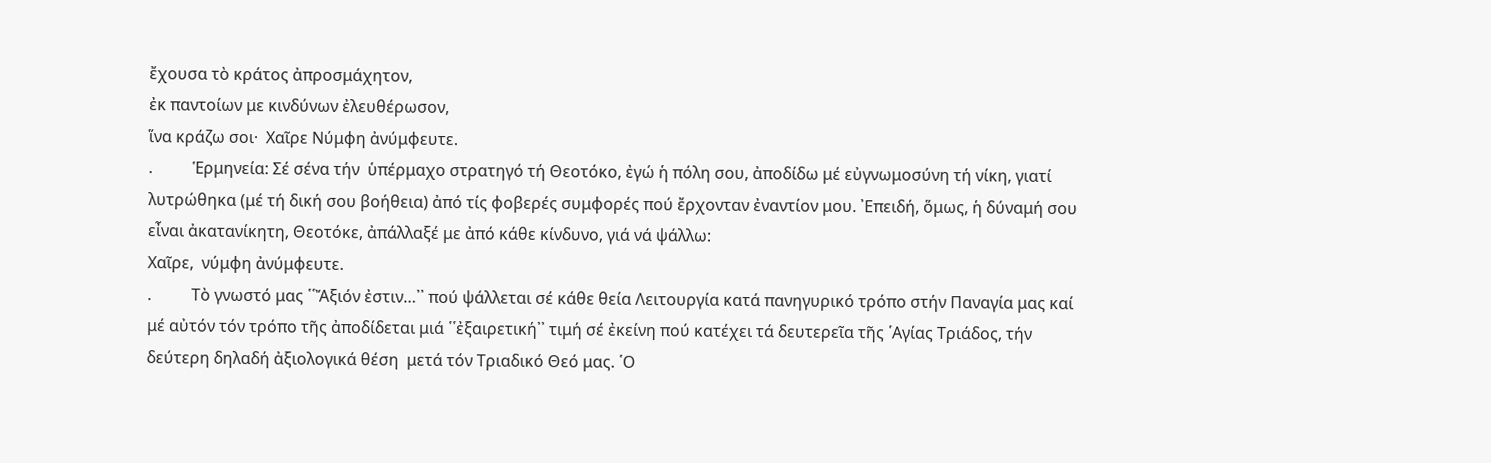ἔχουσα τὸ κράτος ἀπροσμάχητον,
ἐκ παντοίων με κινδύνων ἐλευθέρωσον,
ἵνα κράζω σοι·  Χαῖρε Νύμφη ἀνύμφευτε.
.          Ἑρμηνεία: Σέ σένα τήν  ὑπέρμαχο στρατηγό τή Θεοτόκο, ἐγώ ἡ πόλη σου, ἀποδίδω μέ εὐγνωμοσύνη τή νίκη, γιατί λυτρώθηκα (μέ τή δική σου βοήθεια) ἀπό τίς φοβερές συμφορές πού ἔρχονταν ἐναντίον μου. ᾽Επειδή, ὅμως, ἡ δύναμή σου εἶναι ἀκατανίκητη, Θεοτόκε, ἀπάλλαξέ με ἀπό κάθε κίνδυνο, γιά νά ψάλλω:
Χαῖρε,  νύμφη ἀνύμφευτε.
.          Τὸ γνωστό μας ῾῾Ἄξιόν ἐστιν…᾽᾽ πού ψάλλεται σέ κάθε θεία Λειτουργία κατά πανηγυρικό τρόπο στήν Παναγία μας καί μέ αὐτόν τόν τρόπο τῆς ἀποδίδεται μιά ῾῾ἐξαιρετική᾽᾽ τιμή σέ ἐκείνη πού κατέχει τά δευτερεῖα τῆς ῾Αγίας Τριάδος, τήν δεύτερη δηλαδή ἀξιολογικά θέση  μετά τόν Τριαδικό Θεό μας. ῾Ο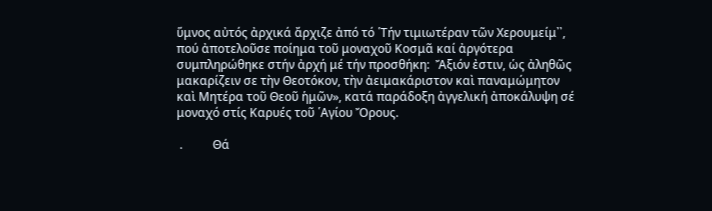ὕμνος αὐτός ἀρχικά ἄρχιζε ἀπό τό ῾Τήν τιμιωτέραν τῶν Χερουμείμ᾽᾽, πού ἀποτελοῦσε ποίημα τοῦ μοναχοῦ Κοσμᾶ καί ἀργότερα συμπληρώθηκε στήν ἀρχή μέ τήν προσθήκη:  Ἄξιόν ἐστιν, ὡς ἀληθῶς μακαρίζειν σε τὴν Θεοτόκον, τὴν ἀειμακάριστον καὶ παναμώμητον καὶ Μητέρα τοῦ Θεοῦ ἡμῶν», κατά παράδοξη ἀγγελική ἀποκάλυψη σέ μοναχό στίς Καρυές τοῦ ῾Αγίου Ὄρους.

 .          Θά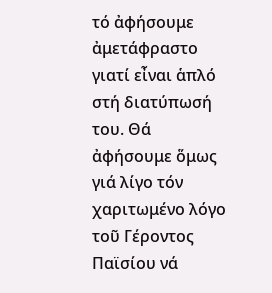τό ἀφήσουμε ἀμετάφραστο γιατί εἶναι ἁπλό στή διατύπωσή του. Θά ἀφήσουμε ὅμως γιά λίγο τόν χαριτωμένο λόγο τοῦ Γέροντος Παϊσίου νά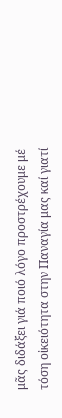μᾶς διδάξει γιά ποιό λόγο προστρέχουμε μέ τόση οἰκειότητα στην Παναγία μας καί γιατί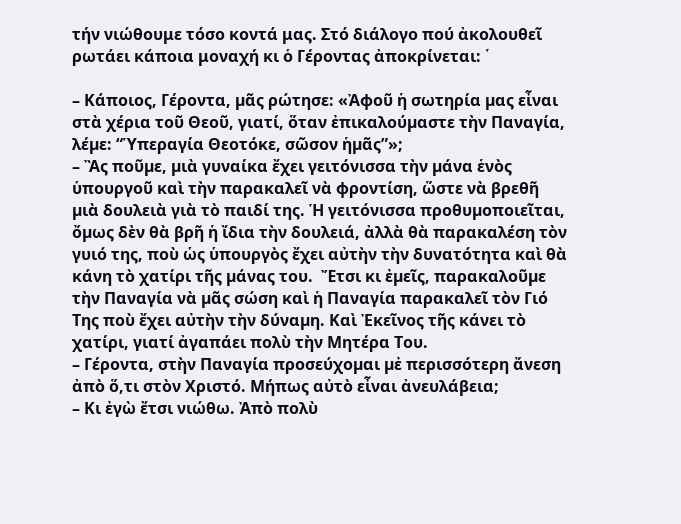τήν νιώθουμε τόσο κοντά μας. Στό διάλογο πού ἀκολουθεῖ  ρωτάει κάποια μοναχή κι ὁ Γέροντας ἀποκρίνεται: ῾

– Κάποιος, Γέροντα, µᾶς ρώτησε: «Ἀφοῦ ἡ σωτηρία µας εἶναι στὰ χέρια τοῦ Θεοῦ, γιατί, ὅταν ἐπικαλούµαστε τὴν Παναγία, λέµε: “Ὑπεραγία Θεοτόκε, σῶσον ἡµᾶς”»;
– Ἂς ποῦµε, µιὰ γυναίκα ἔχει γειτόνισσα τὴν µάνα ἑνὸς ὑπουργοῦ καὶ τὴν παρακαλεῖ νὰ φροντίση, ὥστε νὰ βρεθῆ µιὰ δουλειὰ γιὰ τὸ παιδί της. Ἡ γειτόνισσα προθυµοποιεῖται, ὄµως δὲν θὰ βρῆ ἡ ἴδια τὴν δουλειά, ἀλλὰ θὰ παρακαλέση τὸν γυιό της, ποὺ ὡς ὑπουργὸς ἔχει αὐτὴν τὴν δυνατότητα καὶ θὰ κάνη τὸ χατίρι τῆς µάνας του.  Ἔτσι κι ἐµεῖς, παρακαλοῦµε τὴν Παναγία νὰ µᾶς σώση καὶ ἡ Παναγία παρακαλεῖ τὸν Γιό Της ποὺ ἔχει αὐτὴν τὴν δύναµη. Καὶ Ἐκεῖνος τῆς κάνει τὸ χατίρι, γιατί ἀγαπάει πολὺ τὴν Μητέρα Του.
– Γέροντα, στὴν Παναγία προσεύχοµαι µἐ περισσότερη ἄνεση ἀπὸ ὅ,τι στὸν Χριστό. Μήπως αὐτὸ εἶναι ἀνευλάβεια;
– Κι ἐγὼ ἔτσι νιώθω. Ἀπὸ πολὺ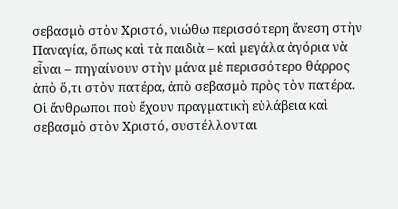σεβασµὸ στὸν Χριστό, νιώθω περισσότερη ἄνεση στὴν Παναγία, ὅπως καὶ τὰ παιδιὰ – καὶ µεγάλα ἀγόρια νὰ εἶναι – πηγαίνουν στὴν µάνα µἐ περισσότερο θάρρος ἀπὸ ὅ,τι στὸν πατέρα, ἀπὸ σεβασµὸ πρὸς τὸν πατέρα. Οἱ ἄνθρωποι ποὺ ἔχουν πραγµατικὴ εὐλάβεια καὶ σεβασµὸ στὸν Χριστό, συστέλλονται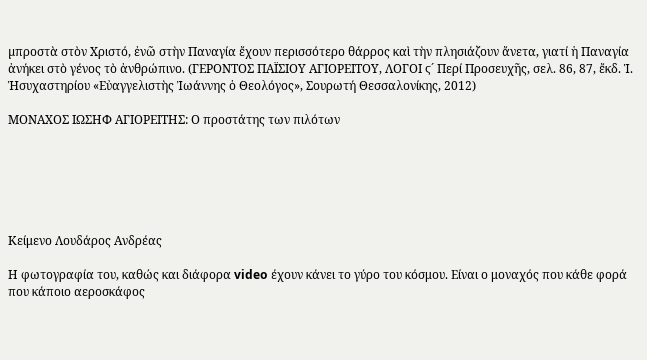µπροστὰ στὸν Χριστό, ἐνῶ στὴν Παναγία ἔχουν περισσότερο θάρρος καὶ τὴν πλησιάζουν ἄνετα, γιατί ἡ Παναγία ἀνήκει στὸ γένος τὸ ἀνθρώπινο. (ΓΕΡΟΝΤΟΣ ΠΑΪΣΙΟΥ ΑΓΙΟΡΕΙΤΟΥ, ΛΟΓΟΙ ϛ´ Περί Προσευχῆς, σελ. 86, 87, ἔκδ. Ἱ. Ἡσυχαστηρίου «Εὐαγγελιστὴς Ἰωάννης ὁ Θεολόγος», Σουρωτή Θεσσαλονίκης, 2012)

ΜΟΝΑΧΟΣ ΙΩΣΗΦ ΑΓΙΟΡΕΙΤΗΣ: Ο προστάτης των πιλότων






Κείμενο Λουδάρος Ανδρέας

Η φωτογραφία του, καθώς και διάφορα video έχουν κάνει το γύρο του κόσμου. Είναι ο μοναχός που κάθε φορά που κάποιο αεροσκάφος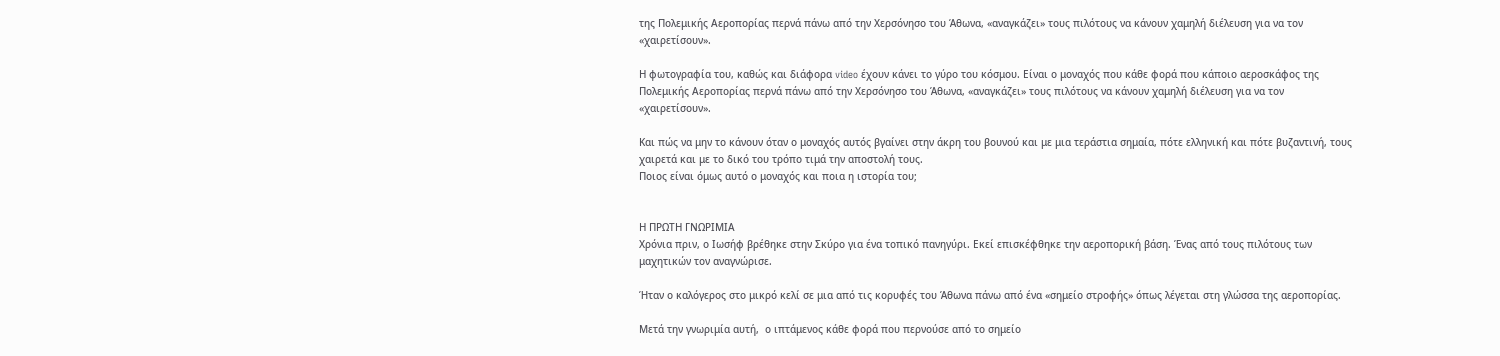της Πολεμικής Αεροπορίας περνά πάνω από την Χερσόνησο του Άθωνα, «αναγκάζει» τους πιλότους να κάνουν χαμηλή διέλευση για να τον «χαιρετίσουν».

Η φωτογραφία του, καθώς και διάφορα video έχουν κάνει το γύρο του κόσμου. Είναι ο μοναχός που κάθε φορά που κάποιο αεροσκάφος της Πολεμικής Αεροπορίας περνά πάνω από την Χερσόνησο του Άθωνα, «αναγκάζει» τους πιλότους να κάνουν χαμηλή διέλευση για να τον «χαιρετίσουν».

Και πώς να μην το κάνουν όταν ο μοναχός αυτός βγαίνει στην άκρη του βουνού και με μια τεράστια σημαία, πότε ελληνική και πότε βυζαντινή, τους χαιρετά και με το δικό του τρόπο τιμά την αποστολή τους.
Ποιος είναι όμως αυτό ο μοναχός και ποια η ιστορία του;


Η ΠΡΩΤΗ ΓΝΩΡΙΜΙΑ
Χρόνια πριν, ο Ιωσήφ βρέθηκε στην Σκύρο για ένα τοπικό πανηγύρι. Εκεί επισκέφθηκε την αεροπορική βάση. Ένας από τους πιλότους των μαχητικών τον αναγνώρισε.

Ήταν ο καλόγερος στο μικρό κελί σε μια από τις κορυφές του Άθωνα πάνω από ένα «σημείο στροφής» όπως λέγεται στη γλώσσα της αεροπορίας.

Μετά την γνωριμία αυτή,  ο ιπτάμενος κάθε φορά που περνούσε από το σημείο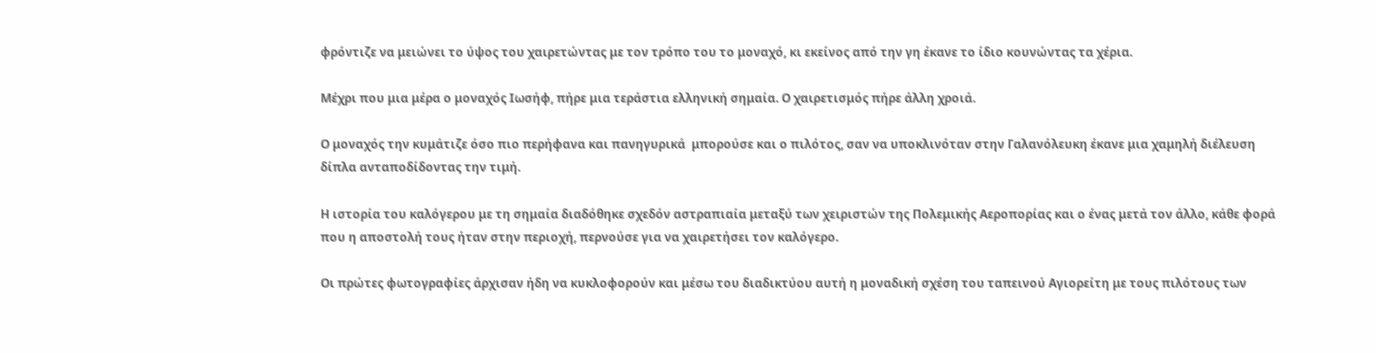φρόντιζε να μειώνει το ύψος του χαιρετώντας με τον τρόπο του το μοναχό, κι εκείνος από την γη έκανε το ίδιο κουνώντας τα χέρια.

Μέχρι που μια μέρα ο μοναχός Ιωσήφ, πήρε μια τεράστια ελληνική σημαία. Ο χαιρετισμός πήρε άλλη χροιά.

Ο μοναχός την κυμάτιζε όσο πιο περήφανα και πανηγυρικά  μπορούσε και ο πιλότος, σαν να υποκλινόταν στην Γαλανόλευκη έκανε μια χαμηλή διέλευση δίπλα ανταποδίδοντας την τιμή.

Η ιστορία του καλόγερου με τη σημαία διαδόθηκε σχεδόν αστραπιαία μεταξύ των χειριστών της Πολεμικής Αεροπορίας και ο ένας μετά τον άλλο, κάθε φορά που η αποστολή τους ήταν στην περιοχή, περνούσε για να χαιρετήσει τον καλόγερο.

Οι πρώτες φωτογραφίες άρχισαν ήδη να κυκλοφορούν και μέσω του διαδικτύου αυτή η μοναδική σχέση του ταπεινού Αγιορείτη με τους πιλότους των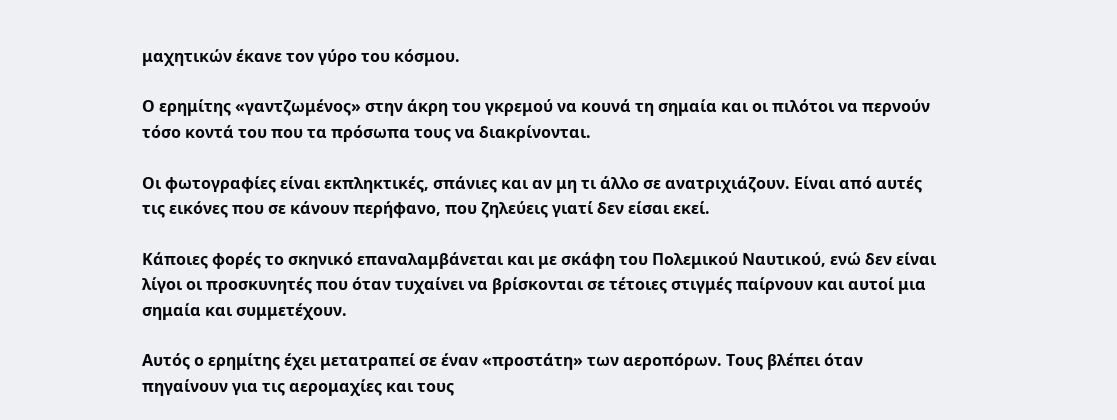μαχητικών έκανε τον γύρο του κόσμου.

Ο ερημίτης «γαντζωμένος» στην άκρη του γκρεμού να κουνά τη σημαία και οι πιλότοι να περνούν τόσο κοντά του που τα πρόσωπα τους να διακρίνονται.

Οι φωτογραφίες είναι εκπληκτικές, σπάνιες και αν μη τι άλλο σε ανατριχιάζουν. Είναι από αυτές τις εικόνες που σε κάνουν περήφανο, που ζηλεύεις γιατί δεν είσαι εκεί.

Κάποιες φορές το σκηνικό επαναλαμβάνεται και με σκάφη του Πολεμικού Ναυτικού, ενώ δεν είναι λίγοι οι προσκυνητές που όταν τυχαίνει να βρίσκονται σε τέτοιες στιγμές παίρνουν και αυτοί μια σημαία και συμμετέχουν.

Αυτός ο ερημίτης έχει μετατραπεί σε έναν «προστάτη» των αεροπόρων. Τους βλέπει όταν πηγαίνουν για τις αερομαχίες και τους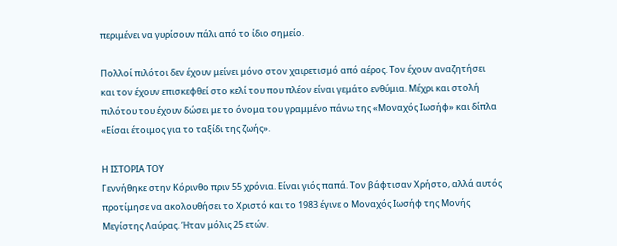περιμένει να γυρίσουν πάλι από το ίδιο σημείο.

Πολλοί πιλότοι δεν έχουν μείνει μόνο στον χαιρετισμό από αέρος. Τον έχουν αναζητήσει και τον έχουν επισκεφθεί στο κελί του που πλέον είναι γεμάτο ενθύμια. Μέχρι και στολή πιλότου του έχουν δώσει με το όνομα του γραμμένο πάνω της «Μοναχός Ιωσήφ» και δίπλα «Είσαι έτοιμος για το ταξίδι της ζωής».

Η ΙΣΤΟΡΙΑ ΤΟΥ
Γεννήθηκε στην Κόρινθο πριν 55 χρόνια. Είναι γιός παπά. Τον βάφτισαν Χρήστο, αλλά αυτός προτίμησε να ακολουθήσει το Χριστό και το 1983 έγινε ο Μοναχός Ιωσήφ της Μονής Μεγίστης Λαύρας. Ήταν μόλις 25 ετών.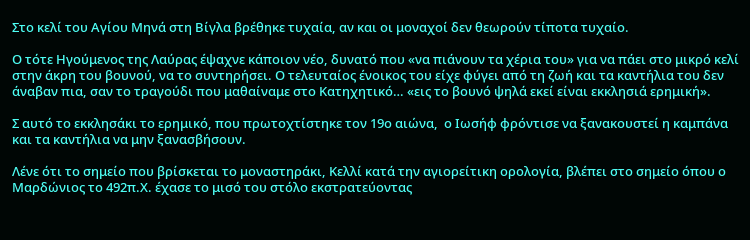Στο κελί του Αγίου Μηνά στη Βίγλα βρέθηκε τυχαία, αν και οι μοναχοί δεν θεωρούν τίποτα τυχαίο.

Ο τότε Ηγούμενος της Λαύρας έψαχνε κάποιον νέο, δυνατό που «να πιάνουν τα χέρια του» για να πάει στο μικρό κελί στην άκρη του βουνού, να το συντηρήσει. Ο τελευταίος ένοικος του είχε φύγει από τη ζωή και τα καντήλια του δεν άναβαν πια, σαν το τραγούδι που μαθαίναμε στο Κατηχητικό… «εις το βουνό ψηλά εκεί είναι εκκλησιά ερημική».

Σ αυτό το εκκλησάκι το ερημικό, που πρωτοχτίστηκε τον 19ο αιώνα,  ο Ιωσήφ φρόντισε να ξανακουστεί η καμπάνα και τα καντήλια να μην ξανασβήσουν.

Λένε ότι το σημείο που βρίσκεται το μοναστηράκι, Κελλί κατά την αγιορείτικη ορολογία, βλέπει στο σημείο όπου ο Μαρδώνιος το 492π.Χ. έχασε το μισό του στόλο εκστρατεύοντας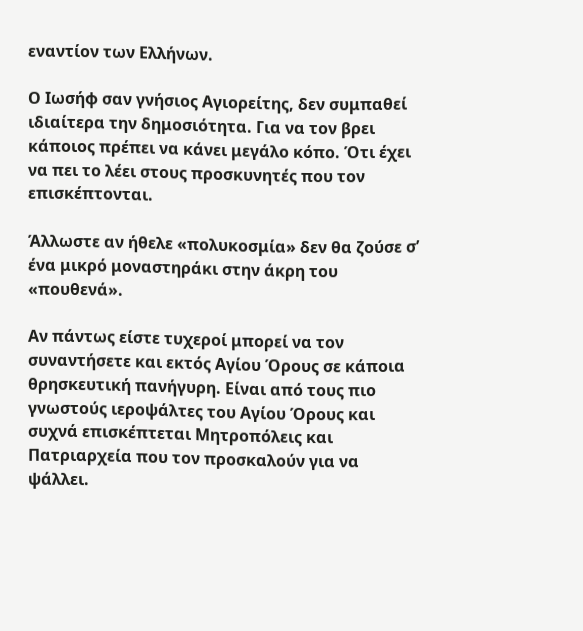εναντίον των Ελλήνων.

Ο Ιωσήφ σαν γνήσιος Αγιορείτης, δεν συμπαθεί ιδιαίτερα την δημοσιότητα. Για να τον βρει κάποιος πρέπει να κάνει μεγάλο κόπο. Ότι έχει να πει το λέει στους προσκυνητές που τον επισκέπτονται.

Άλλωστε αν ήθελε «πολυκοσμία» δεν θα ζούσε σ’ ένα μικρό μοναστηράκι στην άκρη του «πουθενά».

Αν πάντως είστε τυχεροί μπορεί να τον συναντήσετε και εκτός Αγίου Όρους σε κάποια θρησκευτική πανήγυρη. Είναι από τους πιο γνωστούς ιεροψάλτες του Αγίου Όρους και συχνά επισκέπτεται Μητροπόλεις και Πατριαρχεία που τον προσκαλούν για να ψάλλει.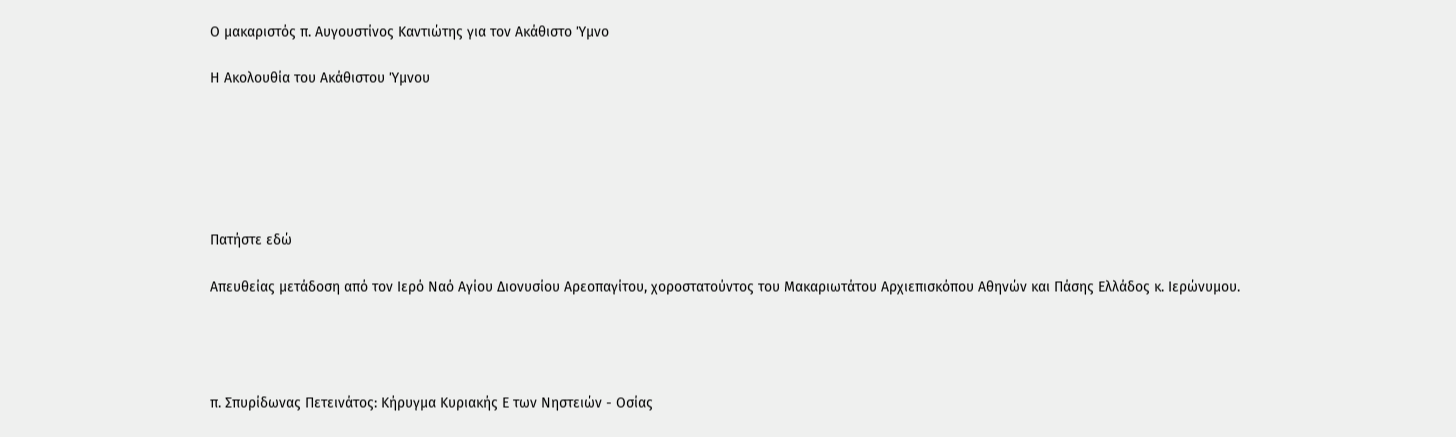Ο μακαριστός π. Αυγουστίνος Καντιώτης για τον Ακάθιστο Ύμνο

Η Ακολουθία του Ακάθιστου Ύμνου






Πατήστε εδώ

Απευθείας μετάδοση από τον Ιερό Ναό Αγίου Διονυσίου Αρεοπαγίτου, χοροστατούντος του Μακαριωτάτου Αρχιεπισκόπου Αθηνών και Πάσης Ελλάδος κ. Ιερώνυμου.




π. Σπυρίδωνας Πετεινάτος: Κήρυγμα Κυριακής Ε των Νηστειών - Οσίας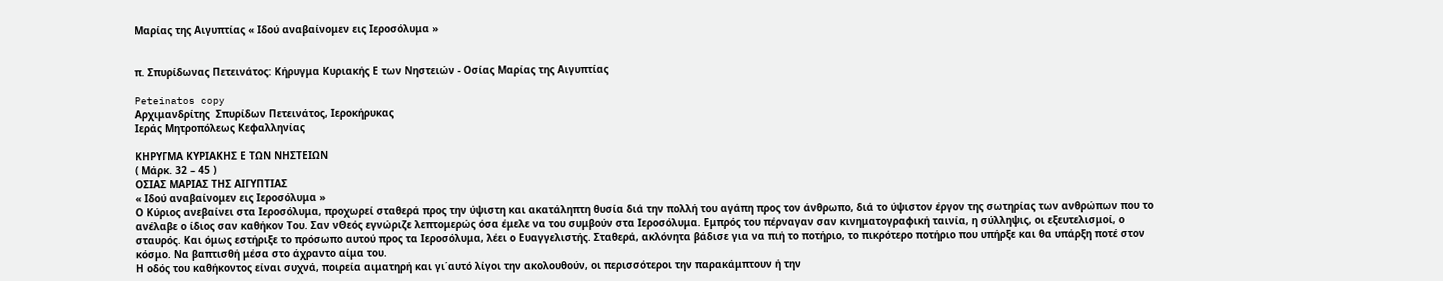Μαρίας της Αιγυπτίας « Ιδού αναβαίνομεν εις Ιεροσόλυμα »


π. Σπυρίδωνας Πετεινάτος: Κήρυγμα Κυριακής Ε των Νηστειών - Οσίας Μαρίας της Αιγυπτίας

Peteinatos copy
Αρχιμανδρίτης  Σπυρίδων Πετεινάτος, Ιεροκήρυκας
Ιεράς Μητροπόλεως Κεφαλληνίας

ΚΗΡΥΓΜΑ ΚΥΡΙΑΚΗΣ Ε ΤΩΝ ΝΗΣΤΕΙΩΝ
( Μάρκ. 32 – 45 )
ΟΣΙΑΣ ΜΑΡΙΑΣ ΤΗΣ ΑΙΓΥΠΤΙΑΣ
« Ιδού αναβαίνομεν εις Ιεροσόλυμα »
Ο Κύριος ανεβαίνει στα Ιεροσόλυμα, προχωρεί σταθερά προς την ύψιστη και ακατάληπτη θυσία διά την πολλή του αγάπη προς τον άνθρωπο, διά το ύψιστον έργον της σωτηρίας των ανθρώπων που το ανέλαβε ο ίδιος σαν καθήκον Του. Σαν νΘεός εγνώριζε λεπτομερώς όσα έμελε να του συμβούν στα Ιεροσόλυμα. Εμπρός του πέρναγαν σαν κινηματογραφική ταινία, η σύλληψις, οι εξευτελισμοί, ο σταυρός. Και όμως εστήριξε το πρόσωπο αυτού προς τα Ιεροσόλυμα, λέει ο Ευαγγελιστής. Σταθερά, ακλόνητα βάδισε για να πιή το ποτήριο, το πικρότερο ποτήριο που υπήρξε και θα υπάρξη ποτέ στον κόσμο. Να βαπτισθή μέσα στο άχραντο αίμα του.
Η οδός του καθήκοντος είναι συχνά, ποιρεία αιματηρή και γι΄αυτό λίγοι την ακολουθούν, οι περισσότεροι την παρακάμπτουν ή την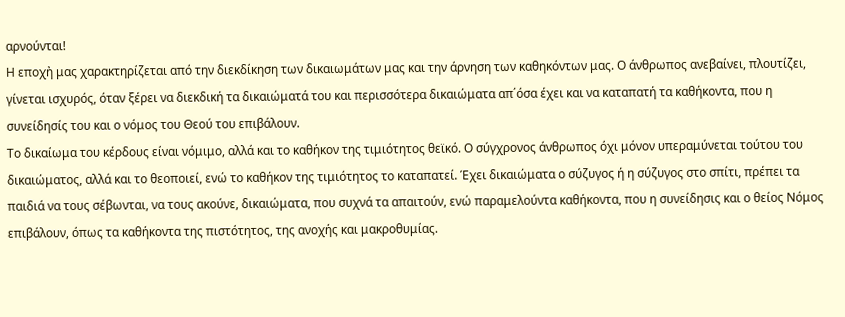αρνούνται!
Η εποχἠ μας χαρακτηρίζεται από την διεκδίκηση των δικαιωμάτων μας και την άρνηση των καθηκόντων μας. Ο άνθρωπος ανεβαίνει, πλουτίζει, γίνεται ισχυρός, όταν ξέρει να διεκδική τα δικαιώματά του και περισσότερα δικαιώματα απ΄όσα έχει και να καταπατή τα καθήκοντα, που η συνείδησίς του και ο νόμος του Θεού του επιβάλουν.
Το δικαίωμα του κέρδους είναι νόμιμο, αλλά και το καθήκον της τιμιότητος θεϊκό. Ο σύγχρονος άνθρωπος όχι μόνον υπεραμύνεται τούτου του δικαιώματος, αλλά και το θεοποιεί, ενώ το καθήκον της τιμιότητος το καταπατεί. Έχει δικαιώματα ο σύζυγος ή η σύζυγος στο σπίτι, πρέπει τα παιδιά να τους σέβωνται, να τους ακούνε, δικαιώματα, που συχνά τα απαιτούν, ενώ παραμελούντα καθήκοντα, που η συνείδησις και ο θείος Νόμος επιβάλουν, όπως τα καθήκοντα της πιστότητος, της ανοχής και μακροθυμίας.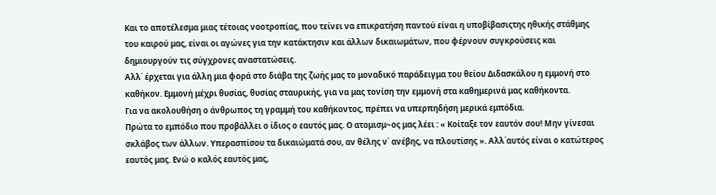Και το αποτέλεσμα μιας τέτοιας νοοτροπίας, που τείνει να επικρατήση παντού είναι η υποβίβασιςτης ηθικής στάθμης του καιρού μας, είναι οι αγώνες για την κατάκτησιν και άλλων δικαιωμάτων, που φέρνουν συγκρούσεις και δημιουργούν τις σύγχρονες αναστατώσεις.
Αλλ΄ έρχεται για άλλη μια φορά στο διάβα της ζωής μας το μοναδικό παράδειγμα του θείου Διδασκάλου η εμμονή στο καθήκον. Εμμονή μέχρι θυσίας, θυσίας σταυρικής, για να μας τονίση την εμμονή στα καθημερινά μας καθήκοντα.
Για να ακολουθήση ο άνθρωπος τη γραμμή του καθήκοντος, πρέπει να υπερπηδήση μερικά εμπόδια.
Πρώτα το εμπόδιο που προβάλλει ο ίδιος ο εαυτός μας. Ο ατομισμ~ος μας λέει : « Κοίταξε τον εαυτόν σου! Μην γίνεσαι σκλάβος των άλλων. Υπερασπίσου τα δικαιώματά σου, αν θέλης ν΄ ανέβης, να πλουτίσης ». Αλλ΄αυτός είναι ο κατώτερος εαυτός μας. Ενώ ο καλός εαυτός μας,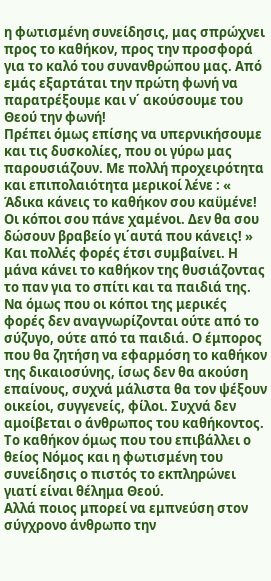η φωτισμένη συνείδησις, μας σπρώχνει προς το καθήκον, προς την προσφορά για το καλό του συνανθρώπου μας. Από εμάς εξαρτάται την πρώτη φωνή να παρατρέξουμε και ν΄ ακούσουμε του Θεού την φωνή!
Πρέπει όμως επίσης να υπερνικήσουμε και τις δυσκολίες, που οι γύρω μας παρουσιάζουν. Με πολλή προχειρότητα και επιπολαιότητα μερικοί λένε : « Άδικα κάνεις το καθήκον σου καϋμένε! Οι κόποι σου πάνε χαμένοι. Δεν θα σου δώσουν βραβείο γι΄αυτά που κάνεις! » Και πολλές φορές έτσι συμβαίνει. Η μάνα κάνει το καθήκον της θυσιάζοντας το παν για το σπίτι και τα παιδιά της. Να όμως που οι κόποι της μερικές φορές δεν αναγνωρίζονται ούτε από το σύζυγο, ούτε από τα παιδιά. Ο έμπορος που θα ζητήση να εφαρμόση το καθήκον της δικαιοσύνης, ίσως δεν θα ακούση επαίνους, συχνά μάλιστα θα τον ψέξουν οικείοι, συγγενείς, φίλοι. Συχνά δεν αμοίβεται ο άνθρωπος του καθήκοντος.
Το καθήκον όμως που του επιβάλλει ο θείος Νόμος και η φωτισμένη του συνείδησις ο πιστός το εκπληρώνει γιατί είναι θέλημα Θεού.
Αλλά ποιος μπορεί να εμπνεύση στον σύγχρονο άνθρωπο την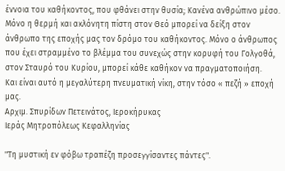έννοια του καθήκοντος, που φθάνει στην θυσία; Κανένα ανθρώπινο μέσο. Μόνο η θερμή και ακλόνητη πίστη στον Θεό μπορεί να δείξη στον άνθρωπο της εποχής μας τον δρόμο του καθήκοντος. Μόνο ο άνθρωπος που έχει στραμμένο το βλέμμα του συνεχώς στην κορυφή του Γολγοθά, στον Σταυρό του Κυρίου, μπορεί κάθε καθήκον να πραγματοποιήση.
Και είναι αυτό η μεγαλύτερη πνευματική νίκη, στην τόσο « πεζή » εποχή μας.
Αρχιμ. Σπυρίδων Πετεινάτος, Ιεροκήρυκας
Ιεράς Μητροπόλεως Κεφαλληνίας

"Τη μυστική εν φόβω τραπέζη προσεγγίσαντες πάντες".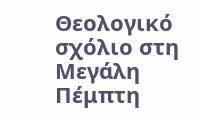Θεολογικό σχόλιο στη Μεγάλη Πέμπτη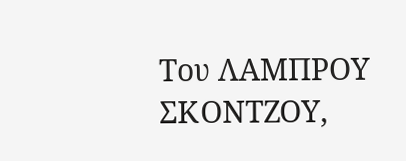Του ΛΑΜΠΡΟΥ ΣΚΟΝΤΖΟΥ,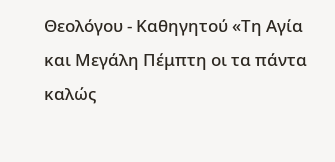Θεολόγου - Καθηγητού «Τη Αγία και Μεγάλη Πέμπτη οι τα πάντα καλώς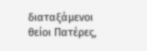διαταξάμενοι θείοι Πατέρες,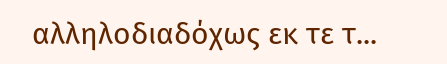αλληλοδιαδόχως εκ τε τ...